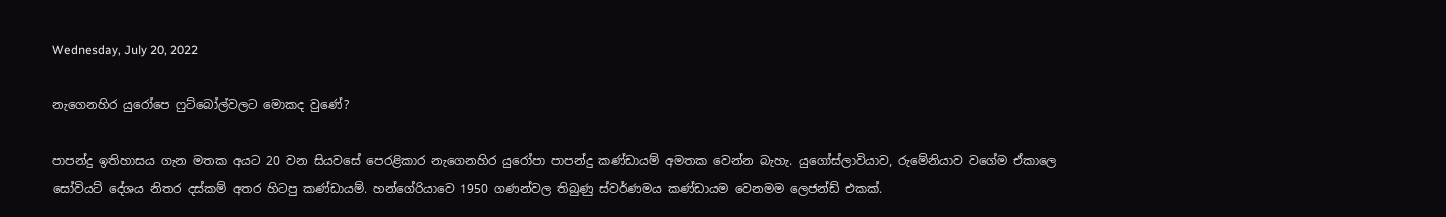Wednesday, July 20, 2022

නැගෙනහිර යුරෝපෙ ෆුට්බෝල්වලට මොකද වුණේ?

පාපන්දු ඉතිහාසය ගැන මතක අයට 20 වන සියවසේ පෙරළිකාර නැගෙනහිර යුරෝපා පාපන්දු කණ්ඩායම් අමතක වෙන්න බැහැ. යුගෝස්ලාවියාව, රුමේනියාව වගේම ඒකාලෙ සෝවියට් දේශය නිතර දස්කම් අතර හිටපු කණ්ඩායම්. හන්ගේරියාවෙ 1950 ගණන්වල තිබුණු ස්වර්ණමය කණ්ඩායම වෙනමම ලෙජන්ඩ් එකක්.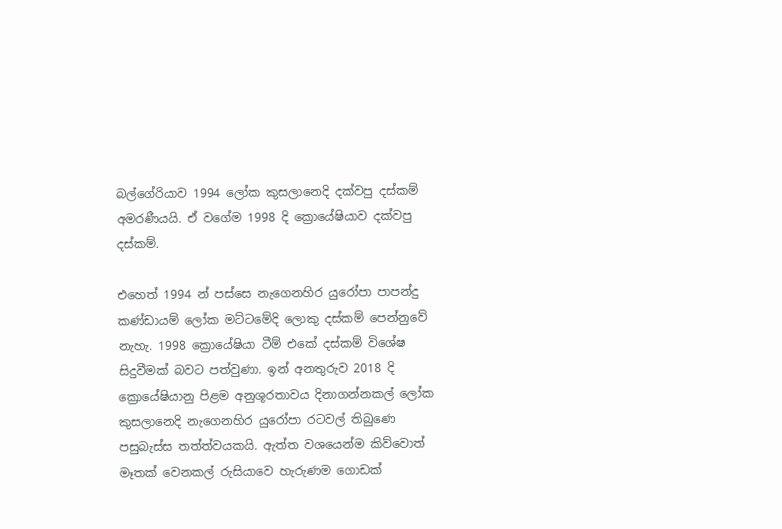බල්ගේරියාව 1994 ලෝක කුසලානෙදි දක්වපු දස්කම් අමරණීයයි. ඒ වගේම 1998 දි ක්‍රොයේෂියාව දක්වපු දස්කම්.

එහෙත් 1994 න් පස්සෙ නැගෙනහිර යුරෝපා පාපන්දු කණ්ඩායම් ලෝක මට්ටමේදි ලොකු දස්කම් පෙන්නුවේ නැහැ. 1998 ක්‍රොයේෂියා ටීම් එකේ දස්කම් විශේෂ සිදුවීමක් බවට පත්වුණා. ඉන් අනතුරුව 2018 දි ක්‍රොයේෂියානු පිළම අනුශූරතාවය දිනාගන්නකල් ලෝක කුසලානෙදි නැගෙනහිර යුරෝපා රටවල් තිබුණෙ පසුබැස්ස තත්‍ත්වයකයි. ඇත්ත වශයෙන්ම කිව්වොත් මෑතක් වෙනකල් රුසියාවෙ හැරුණම ගොඩක්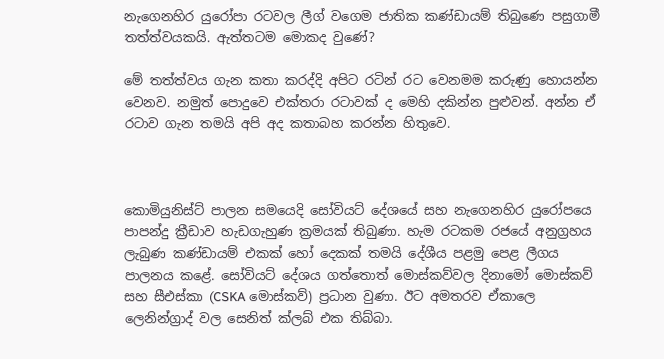නැගෙනහිර යුරෝපා රටවල ලීග් වගෙම ජාතික කණ්ඩායම් තිබුණෙ පසුගාමී තත්‍ත්වයකයි. ඇත්තටම මොකද වුණේ?

මේ තත්ත්වය ගැන කතා කරද්දි අපිට රටින් රට වෙනමම කරුණු හොයන්න වෙනව. නමුත් පොදුවෙ එක්තරා රටාවක් ද මෙහි දකින්න පුළුවන්. අන්න ඒ රටාව ගැන තමයි අපි අද කතාබහ කරන්න හිතුවෙ.



කොමියුනිස්ට් පාලන සමයෙදි සෝවියට් දේශයේ සහ නැගෙනහිර යුරෝපයෙ පාපන්දු ක්‍රීඩාව හැඩගැහුණ ක්‍රමයක් තිබුණා. හැම රටකම රජයේ අනුග්‍රහය ලැබුණ කණ්ඩායම් එකක් හෝ දෙකක් තමයි දේශීය පළමු පෙළ ලීගය පාලනය කළේ. සෝවියට් දේශය ගත්තොත් මොස්කව්වල දිනාමෝ මොස්කව් සහ සීඑස්කා (CSKA මොස්කව්) ප්‍රධාන වුණා. ඊට අමතරව ඒකාලෙ ලෙනින්ග්‍රාද් වල සෙනිත් ක්ලබ් එක තිබ්බා.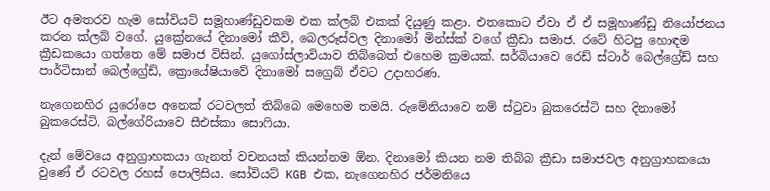ඊට අමතරව හැම සෝවියට් සමූහාණ්ඩුවකම එක ක්ලබ් එකක් දියුණු කළා. එතකොට ඒවා ඒ ඒ සමූහාණ්ඩු නියෝජනය කරන ක්ලබ් වගේ. යුක්‍රේනයේ දිනාමෝ කීව්, බෙලරූස්වල දිනාමෝ මින්ස්ක් වගේ ක්‍රීඩා සමාජ. රටේ හිටපු හොඳම ක්‍රීඩකයො ගත්තෙ මේ සමාජ විසින්. යුගෝස්ලාවියාව තිබ්බෙත් එහෙම ක්‍රමයක්. සර්බියාවෙ රෙඩ් ස්ටාර් බෙල්ග්‍රේඩ් සහ පාර්ටිසාන් බෙල්ග්‍රේඩ්, ක්‍රොයේෂියාවේ දිනාමෝ සග්‍රෙබ් ඒවට උදාහරණ.

නැගෙනහිර යුරෝපෙ අනෙක් රටවලත් තිබ්බෙ මෙහෙම තමයි. රුමේනියාවෙ නම් ස්ටුවා බුකරෙස්ටි සහ දිනාමෝ බුකරෙස්ටි. බල්ගේරියාවෙ සීඑස්කා සොෆියා.

දැන් මේවයෙ අනුග්‍රාහකයා ගැනත් වචනයක් කියන්නම ඕන. දිනාමෝ කියන නම තිබ්බ ක්‍රීඩා සමාජවල අනුග්‍රාහකයො වුණේ ඒ රටවල රහස් පොලිසිය. සෝවියට් KGB එක, නැගෙනහිර ජර්මනියෙ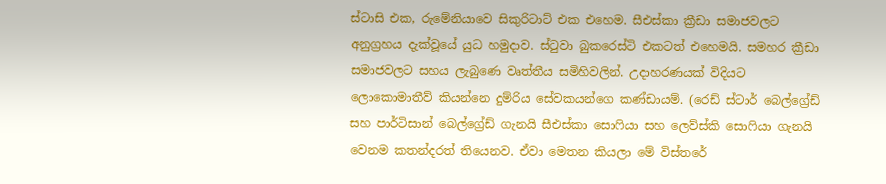ස්ටාසි එක, රුමේනියාවෙ සිකුරිටාට් එක එහෙම. සීඑස්කා ක්‍රීඩා සමාජවලට අනුග්‍රහය දැක්වූයේ යුධ හමුදාව. ස්ටුවා බුකරෙස්ටි එකටත් එහෙමයි. සමහර ක්‍රීඩා සමාජවලට සහය ලැබුණෙ වෘත්තීය සමිහිවලින්. උදාහරණයක් විදියට ලොකොමාතීව් කියන්නෙ දුම්රිය සේවකයන්ගෙ කණ්ඩායම්. (රෙඩ් ස්ටාර් බෙල්ග්‍රේඩ් සහ පාර්ටිසාන් බෙල්ග්‍රේඩ් ගැනයි සීඑස්කා සොෆියා සහ ලෙව්ස්කි සොෆියා ගැනයි වෙනම කතන්දරත් තියෙනව. ඒවා මෙතන කියලා මේ විස්තරේ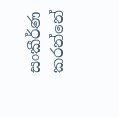සංකීර්ණ කරන්නේ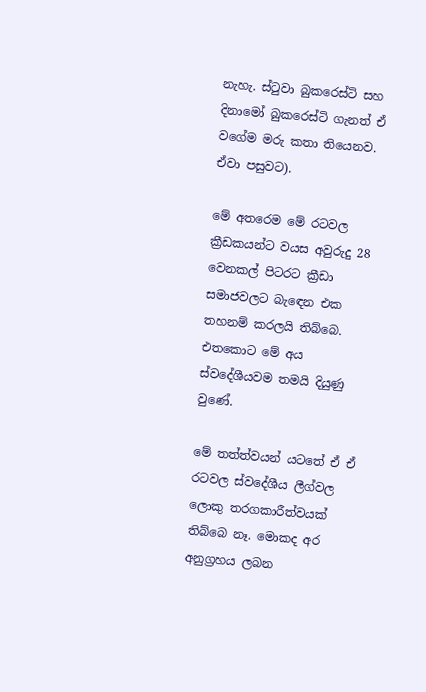නැහැ. ස්ටුවා බුකරෙස්ටි සහ දිනාමෝ බුකරෙස්ටි ගැනත් ඒ වගේම මරු කතා තියෙනව. ඒවා පසුවට).

මේ අතරෙම මේ රටවල ක්‍රීඩකයන්ට වයස අවුරුදු 28 වෙනකල් පිටරට ක්‍රීඩා සමාජවලට බැඳෙන එක තහනම් කරලයි තිබ්බෙ. එතකොට මේ අය ස්වදේශීයවම තමයි දියුණු වුණේ.

මේ තත්ත්වයන් යටතේ ඒ ඒ රටවල ස්වදේශීය ලීග්වල ලොකු තරගකාරීත්වයක් තිබ්බෙ නෑ. මොකද අර අනුග්‍රහය ලබන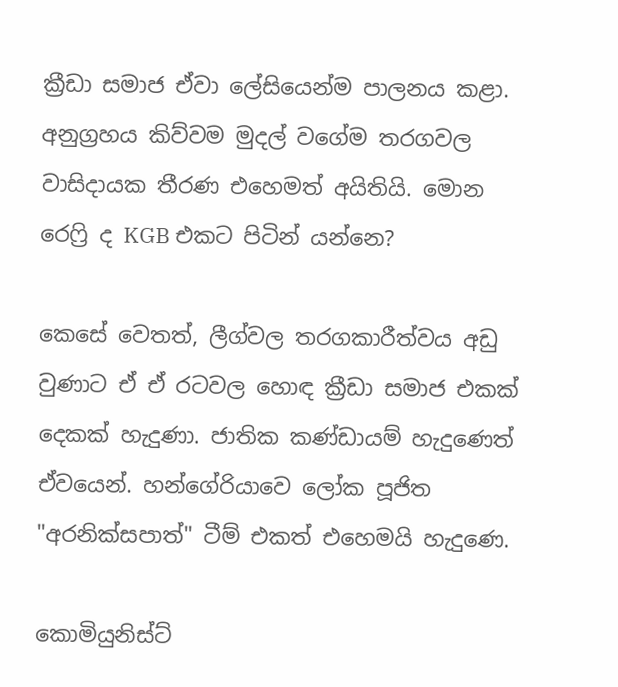ක්‍රීඩා සමාජ ඒවා ලේසියෙන්ම පාලනය කළා. අනුග්‍රහය කිව්වම මුදල් වගේම තරගවල වාසිදායක තීරණ එහෙමත් අයිතියි. මොන රෙෆ්‍රි ද KGB එකට පිටින් යන්නෙ?

කෙසේ වෙතත්, ලීග්වල තරගකාරීත්වය අඩු වුණාට ඒ ඒ රටවල හොඳ ක්‍රීඩා සමාජ එකක් දෙකක් හැදුණා. ජාතික කණ්ඩායම් හැදුණෙත් ඒවයෙන්. හන්ගේරියාවෙ ලෝක පූජිත "අරනික්සපාත්" ටීම් එකත් එහෙමයි හැදුණෙ.

කොමියුනිස්ට්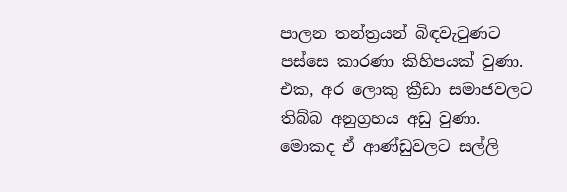පාලන තන්ත්‍රයන් බිඳවැටුණට පස්සෙ කාරණා කිහිපයක් වුණා. එක, අර ලොකු ක්‍රීඩා සමාජවලට තිබ්බ අනුග්‍රහය අඩු වුණා. මොකද ඒ ආණ්ඩුවලට සල්ලි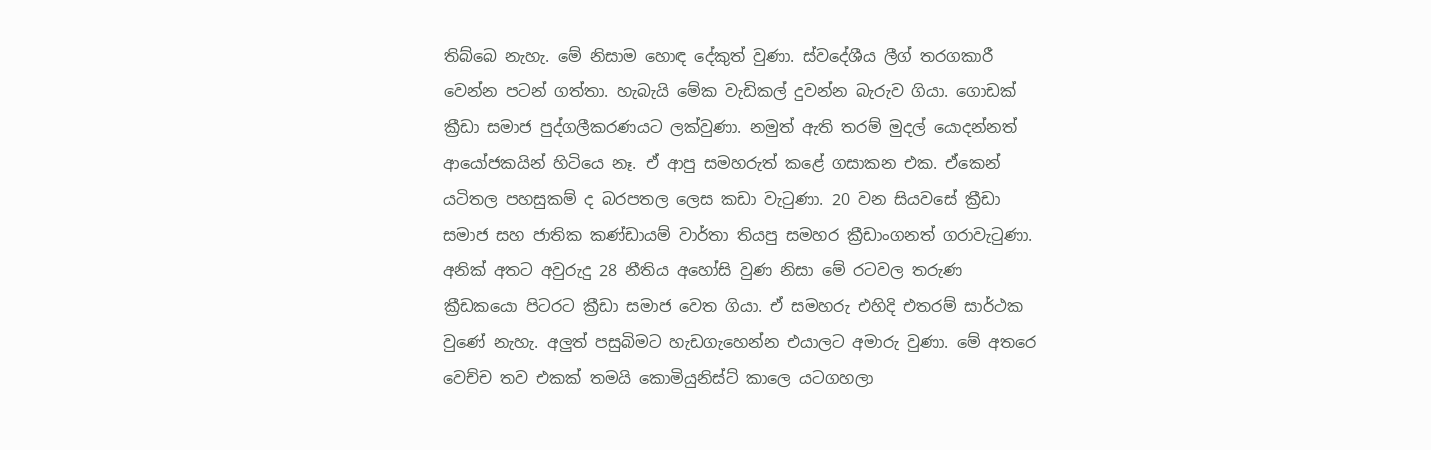තිබ්බෙ නැහැ. මේ නිසාම හොඳ දේකුත් වුණා. ස්වදේශීය ලීග් තරගකාරී වෙන්න පටන් ගත්තා. හැබැයි මේක වැඩිකල් දුවන්න බැරුව ගියා. ගොඩක් ක්‍රීඩා සමාජ පුද්ගලීකරණයට ලක්වුණා. නමුත් ඇති තරම් මුදල් යොදන්නත් ආයෝජකයින් හිටියෙ නෑ. ඒ ආපු සමහරුත් කළේ ගසාකන එක. ඒකෙන් යටිතල පහසුකම් ද බරපතල ලෙස කඩා වැටුණා. 20 වන සියවසේ ක්‍රීඩා සමාජ සහ ජාතික කණ්ඩායම් වාර්තා තියපු සමහර ක්‍රීඩාංගනත් ගරාවැටුණා. අනික් අතට අවුරුදු 28 නීතිය අහෝසි වුණ නිසා මේ රටවල තරුණ ක්‍රීඩකයො පිටරට ක්‍රීඩා සමාජ වෙත ගියා. ඒ සමහරු එහිදි එතරම් සාර්ථක වුණේ නැහැ. අලුත් පසුබිමට හැඩගැහෙන්න එයාලට අමාරු වුණා. මේ අතරෙ වෙච්ච තව එකක් තමයි කොමියුනිස්ට් කාලෙ යටගහලා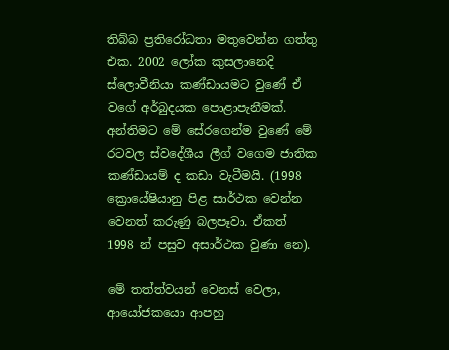තිබ්බ ප්‍රතිරෝධතා මතුවෙන්න ගත්තු එක. 2002 ලෝක කුසලානෙදි ස්ලොවීනියා කණ්ඩායමට වුණේ ඒ වගේ අර්බුදයක පොළාපැනීමක්. අන්තිමට මේ සේරගෙන්ම වුණේ මේ රටවල ස්වදේශීය ලීග් වගෙම ජාතික කණ්ඩායම් ද කඩා වැටීමයි. (1998 ක්‍රොයේෂියානු පිළ සාර්ථක වෙන්න වෙනත් කරුණු බලපෑවා. ඒකත් 1998 න් පසුව අසාර්ථක වුණා නෙ).

මේ තත්ත්වයන් වෙනස් වෙලා, ආයෝජකයො ආපහු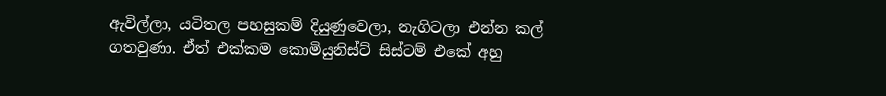ඇවිල්ලා, යටිතල පහසුකම් දියුණුවෙලා, නැගිටලා එන්න කල් ගතවුණා. ඒත් එක්කම කොමියුනිස්ට් සිස්ටම් එකේ අහු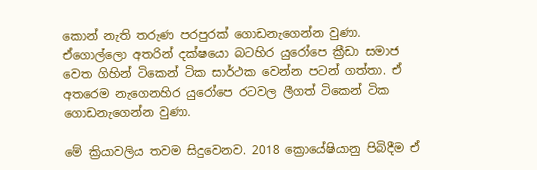කොන් නැති තරුණ පරපුරක් ගොඩනැගෙන්න වුණා. ඒගොල්ලො අතරින් දක්ෂයො බටහිර යුරෝපෙ ක්‍රීඩා සමාජ වෙත ගිහින් ටිකෙන් ටික සාර්ථක වෙන්න පටන් ගත්තා. ඒ අතරෙම නැගෙනහිර යුරෝපෙ රටවල ලීගත් ටිකෙන් ටික ගොඩනැගෙන්න වුණා.

මේ ක්‍රියාවලිය තවම සිදුවෙනව. 2018 ක්‍රොයේෂියානු පිබිදීම ඒ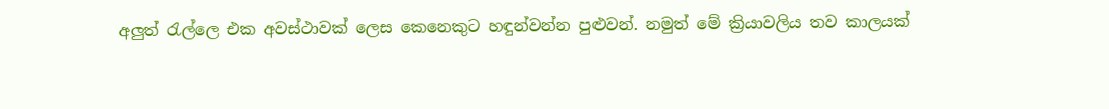අලුත් රැල්ලෙ එක අවස්ථාවක් ලෙස කෙනෙකුට හඳුන්වන්න පුළුවන්. නමුත් මේ ක්‍රියාවලිය තව කාලයක්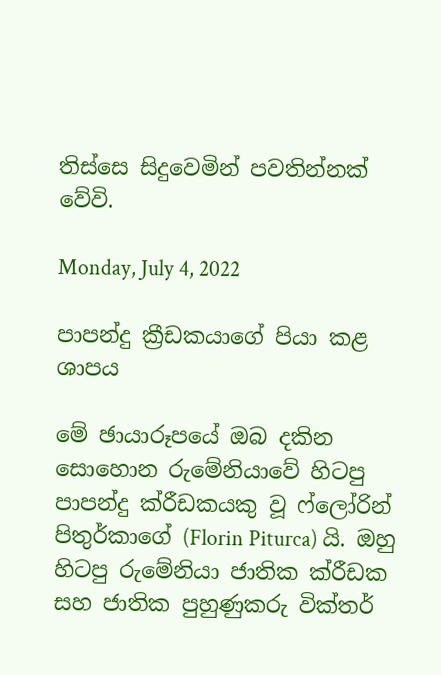තිස්සෙ සිදුවෙමින් පවතින්නක් වේවි.

Monday, July 4, 2022

පාපන්දු ක්‍රීඩකයාගේ පියා කළ ශාපය

මේ ඡායාරූපයේ ඔබ දකින සොහොන රුමේනියාවේ හිටපු පාපන්දු ක්රීඩකයකු වූ ෆ්ලෝරින් පිතුර්කාගේ (Florin Piturca) යි. ඔහු හිටපු රුමේනියා ජාතික ක්රීඩක සහ ජාතික පුහුණුකරු වික්තර්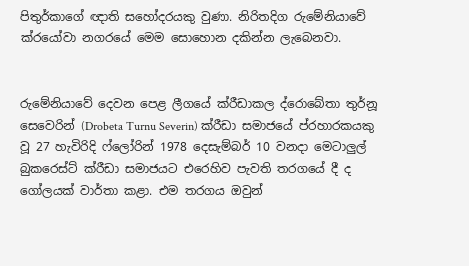පිතුර්කාගේ ඥාති සහෝදරයකු වුණා. නිරිතදිග රුමේනියාවේ ක්රයෝවා නගරයේ මෙම සොහොන දකින්න ලැබෙනවා.


රුමේනියාවේ දෙවන පෙළ ලීගයේ ක්රීඩාකල ද්රොබේතා තුර්නූ සෙවෙරින් (Drobeta Turnu Severin) ක්රීඩා සමාජයේ ප්රහාරකයකු වූ 27 හැවිරිදි ෆ්ලෝරින් 1978 දෙසැම්බර් 10 වනදා මෙටාලුල් බුකරෙස්ට් ක්රීඩා සමාජයට එරෙහිව පැවති තරගයේ දී ද ගෝලයක් වාර්තා කළා. එම තරගය ඔවුන්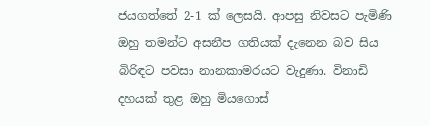ජයගත්තේ 2-1 ක් ලෙසයි. ආපසු නිවසට පැමිණි ඔහු තමන්ට අසනීප ගතියක් දැනෙන බව සිය බිරිඳට පවසා නානකාමරයට වැදුණා. විනාඩි දහයක් තුළ ඔහු මියගොස්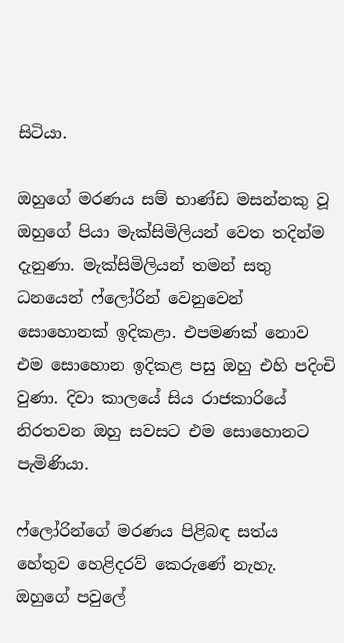සිටියා.

ඔහුගේ මරණය සම් භාණ්ඩ මසන්නකු වූ ඔහුගේ පියා මැක්සිමිලියන් වෙත තදින්ම දැනුණා. මැක්සිමිලියන් තමන් සතු ධනයෙන් ෆ්ලෝරින් වෙනුවෙන් සොහොනක් ඉදිකළා. එපමණක් නොව එම සොහොන ඉදිකළ පසු ඔහු එහි පදිංචි වුණා. දිවා කාලයේ සිය රාජකාරියේ නිරතවන ඔහු සවසට එම සොහොනට පැමිණියා.

ෆ්ලෝරින්ගේ මරණය පිළිබඳ සත්ය හේතුව හෙළිදරව් කෙරුණේ නැහැ. ඔහුගේ පවුලේ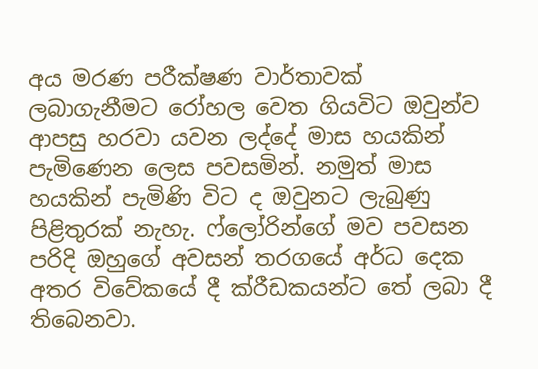අය මරණ පරීක්ෂණ වාර්තාවක් ලබාගැනීමට රෝහල වෙත ගියවිට ඔවුන්ව ආපසු හරවා යවන ලද්දේ මාස හයකින් පැමිණෙන ලෙස පවසමින්. නමුත් මාස හයකින් පැමිණි විට ද ඔවුනට ලැබුණු පිළිතුරක් නැහැ. ෆ්ලෝරින්ගේ මව පවසන පරිදි ඔහුගේ අවසන් තරගයේ අර්ධ දෙක අතර විවේකයේ දී ක්රීඩකයන්ට තේ ලබා දී තිබෙනවා.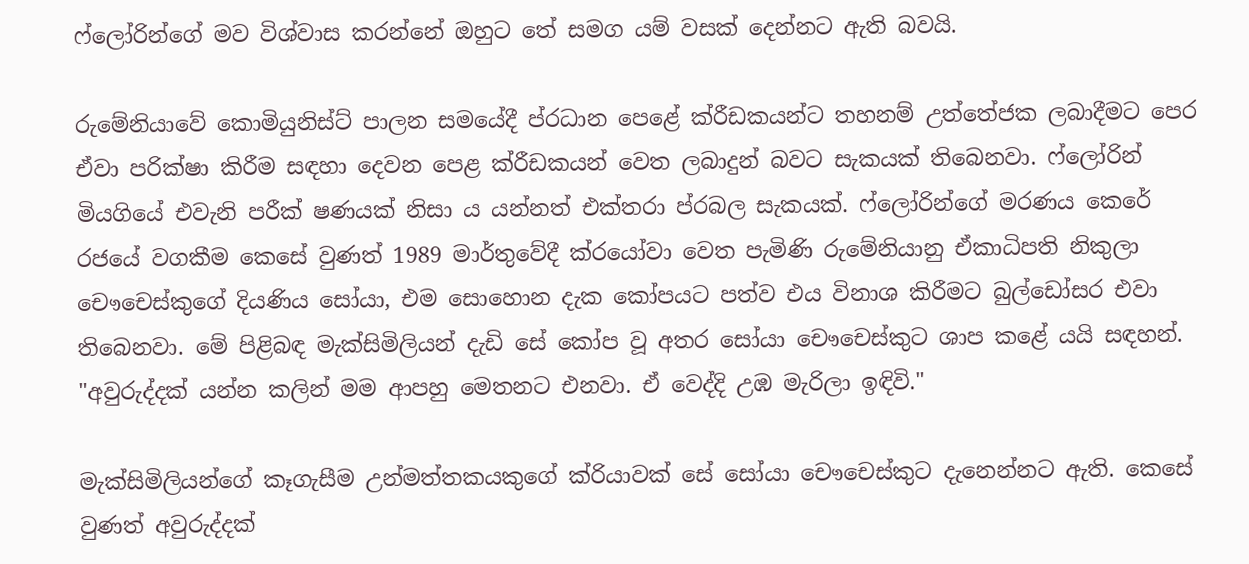ෆ්ලෝරින්ගේ මව විශ්වාස කරන්නේ ඔහුට තේ සමග යම් වසක් දෙන්නට ඇති බවයි.

රුමේනියාවේ කොමියුනිස්ට් පාලන සමයේදී ප්රධාන පෙළේ ක්රීඩකයන්ට තහනම් උත්තේජක ලබාදීමට පෙර ඒවා පරික්ෂා කිරීම සඳහා දෙවන පෙළ ක්රීඩකයන් වෙත ලබාදුන් බවට සැකයක් තිබෙනවා. ෆ්ලෝරින් මියගියේ එවැනි පරීක් ෂණයක් නිසා ය යන්නත් එක්තරා ප්රබල සැකයක්. ෆ්ලෝරින්ගේ මරණය කෙරේ රජයේ වගකීම කෙසේ වුණත් 1989 මාර්තුවේදී ක්රයෝවා වෙත පැමිණි රුමේනියානු ඒකාධිපති නිකුලා චෞචෙස්කුගේ දියණිය සෝයා, එම සොහොන දැක කෝපයට පත්ව එය විනාශ කිරීමට බුල්ඩෝසර එවා තිබෙනවා. මේ පිළිබඳ මැක්සිමිලියන් දැඩි සේ කෝප වූ අතර සෝයා චෞචෙස්කුට ශාප කළේ යයි සඳහන්. "අවුරුද්දක් යන්න කලින් මම ආපහු මෙතනට එනවා. ඒ වෙද්දි උඹ මැරිලා ඉඳිවි."

මැක්සිමිලියන්ගේ කෑගැසීම උන්මත්තකයකුගේ ක්රියාවක් සේ සෝයා චෞචෙස්කුට දැනෙන්නට ඇති. කෙසේ වුණත් අවුරුද්දක්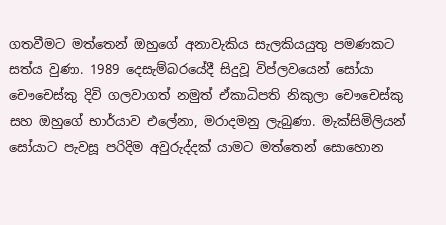ගතවීමට මත්තෙන් ඔහුගේ අනාවැකිය සැලකියයුතු පමණකට සත්ය වුණා. 1989 දෙසැම්බරයේදී සිදුවූ විප්ලවයෙන් සෝයා චෞචෙස්කු දිවි ගලවාගත් නමුත් ඒකාධිපති නිකුලා චෞචෙස්කු සහ ඔහුගේ භාර්යාව එලේනා, මරාදමනු ලැබුණා. මැක්සිමිලියන් සෝයාට පැවසූ පරිදිම අවුරුද්දක් යාමට මත්තෙන් සොහොන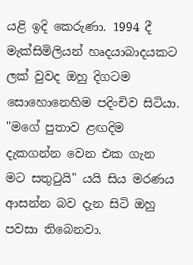යළි ඉදි කෙරුණා. 1994 දී මැක්සිමිලියන් හෘදයාබාදයකට ලක් වුවද ඔහු දිගටම සොහොනෙහිම පදිංචිව සිටියා. "මගේ පුතාව ළඟදිම දැකගන්න වෙන එක ගැන මට සතුටුයි" යයි සිය මරණය ආසන්න බව දැන සිටි ඔහු පවසා තිබෙනවා.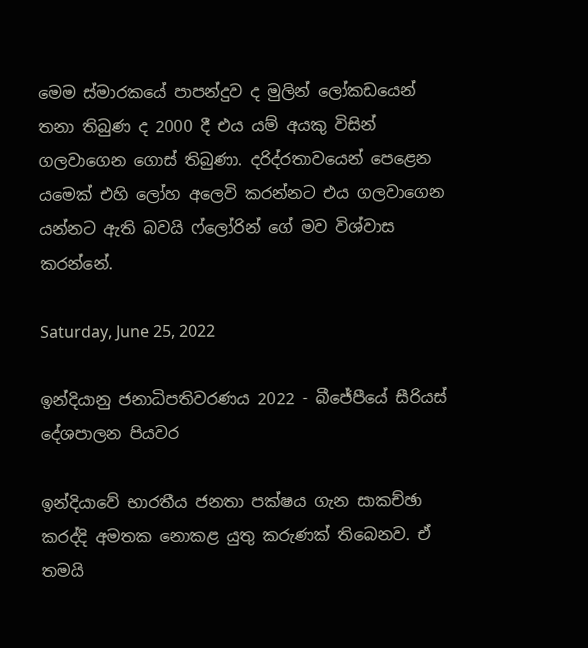මෙම ස්මාරකයේ පාපන්දුව ද මුලින් ලෝකඩයෙන් තනා තිබුණ ද 2000 දී එය යම් අයකු විසින් ගලවාගෙන ගොස් තිබුණා. දරිද්රතාවයෙන් පෙළෙන යමෙක් එහි ලෝහ අලෙවි කරන්නට එය ගලවාගෙන යන්නට ඇති බවයි ෆ්ලෝරින් ගේ මව විශ්වාස කරන්නේ.

Saturday, June 25, 2022

ඉන්දියානු ජනාධිපතිවරණය 2022 - බීජේපීයේ සීරියස් දේශපාලන පියවර

ඉන්දියාවේ භාරතීය ජනතා පක්ෂය ගැන සාකච්ඡා කරද්දි අමතක නොකළ යුතු කරුණක් තිබෙනව. ඒ තමයි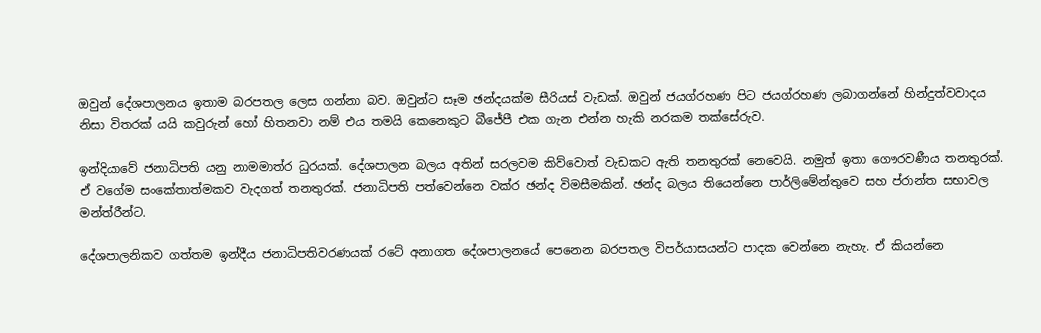ඔවුන් දේශපාලනය ඉතාම බරපතල ලෙස ගන්නා බව. ඔවුන්ට සෑම ඡන්දයක්ම සීරියස් වැඩක්. ඔවුන් ජයග්රහණ පිට ජයග්රහණ ලබාගන්නේ හින්දුත්වවාදය නිසා විතරක් යයි කවුරුන් හෝ හිතනවා නම් එය තමයි කෙනෙකුට බීජේපී එක ගැන එන්න හැකි නරකම තක්සේරුව.

ඉන්දියාවේ ජනාධිපති යනු නාමමාත්ර ධුරයක්. දේශපාලන බලය අතින් සරලවම කිව්වොත් වැඩකට ඇති තනතුරක් නෙවෙයි. නමුත් ඉතා ගෞරවණීය තනතුරක්. ඒ වගේම සංකේතාත්මකව වැදගත් තනතුරක්. ජනාධිපති පත්වෙන්නෙ වක්ර ඡන්ද විමසීමකින්. ඡන්ද බලය තියෙන්නෙ පාර්ලිමේන්තුවෙ සහ ප්රාන්ත සභාවල මන්ත්රීන්ට.

දේශපාලනිකව ගත්තම ඉන්දීය ජනාධිපතිවරණයක් රටේ අනාගත දේශපාලනයේ පෙනෙන බරපතල විපර්යාසයන්ට පාදක වෙන්නෙ නැහැ. ඒ කියන්නෙ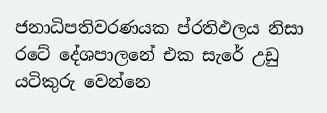ජනාධිපතිවරණයක ප්රතිඵලය නිසා රටේ දේශපාලනේ එක සැරේ උඩු යටිකුරු වෙන්නෙ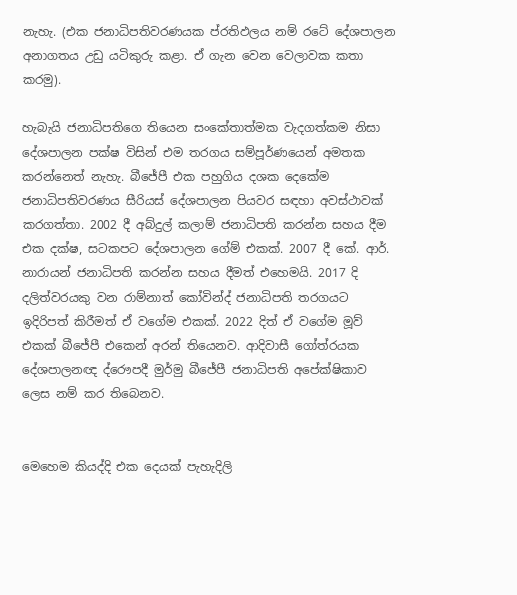නැහැ. (එක ජනාධිපතිවරණයක ප්රතිඵලය නම් රටේ දේශපාලන අනාගතය උඩු යටිකුරු කළා. ඒ ගැන වෙන වෙලාවක කතා කරමු).

හැබැයි ජනාධිපතිගෙ තියෙන සංකේතාත්මක වැදගත්කම නිසා දේශපාලන පක්ෂ විසින් එම තරගය සම්පූර්ණයෙන් අමතක කරන්නෙත් නැහැ. බීජේපී එක පහුගිය දශක දෙකේම ජනාධිපතිවරණය සීරියස් දේශපාලන පියවර සඳහා අවස්ථාවක් කරගත්තා. 2002 දී අබ්දුල් කලාම් ජනාධිපති කරන්න සහය දීම එක දක්ෂ, සටකපට දේශපාලන ගේම් එකක්. 2007 දී කේ. ආර්. නාරායන් ජනාධිපති කරන්න සහය දීමත් එහෙමයි. 2017 දි දලිත්වරයකු වන රාම්නාත් කෝවින්ද් ජනාධිපති තරගයට ඉදිරිපත් කිරීමත් ඒ වගේම එකක්. 2022 දිත් ඒ වගේම මූව් එකක් බීජේපී එකෙන් අරන් තියෙනව. ආදිවාසී ගෝත්රයක දේශපාලනඥ ද්රෞපදී මුර්මු බීජේපී ජනාධිපති අපේක්ෂිකාව ලෙස නම් කර තිබෙනව.


මෙහෙම කියද්දි එක දෙයක් පැහැදිලි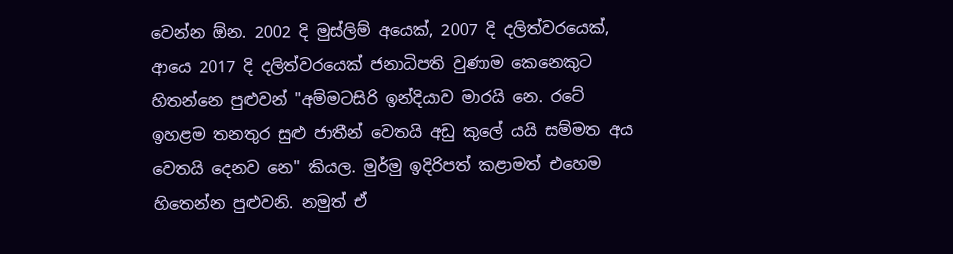වෙන්න ඕන. 2002 දි මුස්ලිම් අයෙක්, 2007 දි දලිත්වරයෙක්, ආයෙ 2017 දි දලිත්වරයෙක් ජනාධිපති වුණාම කෙනෙකුට හිතන්නෙ පුළුවන් "අම්මටසිරි ඉන්දියාව මාරයි නෙ. රටේ ඉහළම තනතුර සුළු ජාතීන් වෙතයි අඩු කුලේ යයි සම්මත අය වෙතයි දෙනව නෙ" කියල. මුර්මු ඉදිරිපත් කළාමත් එහෙම හිතෙන්න පුළුවනි. නමුත් ඒ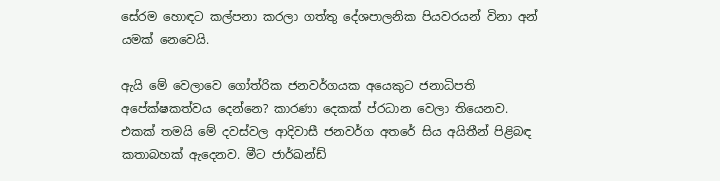සේරම හොඳට කල්පනා කරලා ගත්තු දේශපාලනික පියවරයන් විනා අන් යමක් නෙවෙයි.

ඇයි මේ වෙලාවෙ ගෝත්රික ජනවර්ගයක අයෙකුට ජනාධිපති අපේක්ෂකත්වය දෙන්නෙ? කාරණා දෙකක් ප්රධාන වෙලා තියෙනව. එකක් තමයි මේ දවස්වල ආදිවාසී ජනවර්ග අතරේ සිය අයිතීන් පිළිබඳ කතාබහක් ඇදෙනව. මීට ජාර්ඛන්ඩ්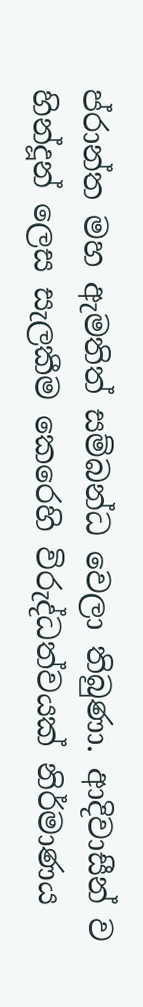ප්රාන්ත මහ ඇමතිත් සම්බන්ධ වෙලා තිබුණා. ආදිවාසීන් ව හින්දූන් ලෙස සැලකීම කෙරෙහි විරුද්ධත්වයක් නිර්මාණය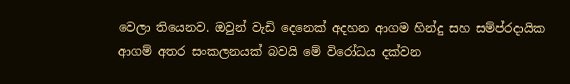වෙලා තියෙනව. ඔවුන් වැඩි දෙනෙක් අදහන ආගම හින්දු සහ සම්ප්රදායික ආගම් අතර සංකලනයක් බවයි මේ විරෝධය දක්වන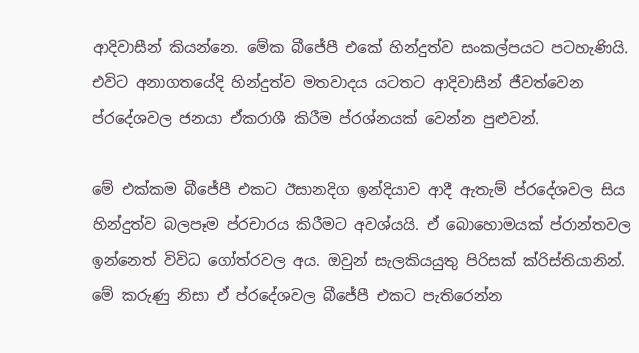ආදිවාසීන් කියන්නෙ. මේක බීජේපී එකේ හින්දුත්ව සංකල්පයට පටහැණියි. එවිට අනාගතයේදි හින්දුත්ව මතවාදය යටතට ආදිවාසීන් ජීවත්වෙන ප්රදේශවල ජනයා ඒකරාශී කිරීම ප්රශ්නයක් වෙන්න පුළුවන්.

මේ එක්කම බීජේපී එකට ඊසානදිග ඉන්දියාව ආදී ඇතැම් ප්රදේශවල සිය හින්දුත්ව බලපෑම ප්රචාරය කිරීමට අවශ්යයි. ඒ බොහොමයක් ප්රාන්තවල ඉන්නෙත් විවිධ ගෝත්රවල අය. ඔවුන් සැලකියයුතු පිරිසක් ක්රිස්තියානින්. මේ කරුණු නිසා ඒ ප්රදේශවල බීජේපී එකට පැතිරෙන්න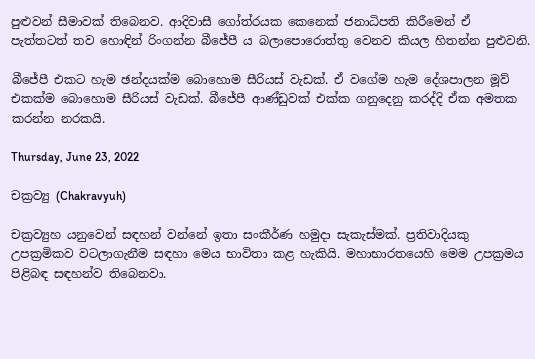පුළුවන් සීමාවක් තිබෙනව. ආදිවාසී ගෝත්රයක කෙනෙක් ජනාධිපති කිරීමෙන් ඒ පැත්තටත් තව හොඳින් රිංගන්න බීජේපී ය බලාපොරොත්තු වෙනව කියල හිතන්න පුළුවනි.

බීජේපී එකට හැම ඡන්දයක්ම බොහොම සීරියස් වැඩක්. ඒ වගේම හැම දේශපාලන මූව් එකක්ම බොහොම සීරියස් වැඩක්. බීජේපී ආණ්ඩුවක් එක්ක ගනුදෙනු කරද්දි ඒක අමතක කරන්න නරකයි.

Thursday, June 23, 2022

චක්‍රව්‍යු (Chakravyuh)

චක්‍රව්‍යුහ යනුවෙන් සඳහන් වන්නේ ඉතා සංකීර්ණ හමුදා සැකැස්මක්. ප්‍රතිවාදියකු උපක්‍රමිකව වටලාගැනීම සඳහා මෙය භාවිතා කළ හැකියි. මහාභාරතයෙහි මෙම උපක්‍රමය පිළිබඳ සඳහන්ව තිබෙනවා.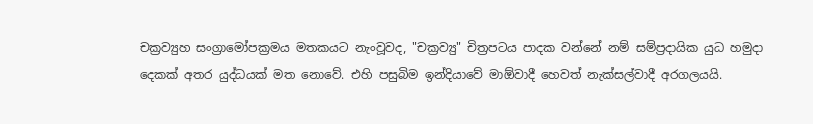චක්‍රව්‍යුහ සංග්‍රාමෝපක්‍රමය මතකයට නැංවූවද, "චක්‍රව්‍යු" චිත්‍රපටය පාදක වන්නේ නම් සම්ප්‍රදායික යුධ හමුදා දෙකක් අතර යුද්ධයක් මත නොවේ. එහි පසුබිම ඉන්දියාවේ මාඕවාදී හෙවත් නැක්සල්වාදී අරගලයයි.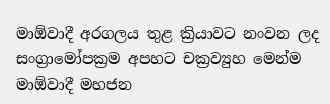මාඕවාදී අරගලය තුළ ක්‍රියාවට නංවන ලද සංග්‍රාමෝපක්‍රම අපහට චක්‍රව්‍යුහ මෙන්ම මාඕවාදී මහජන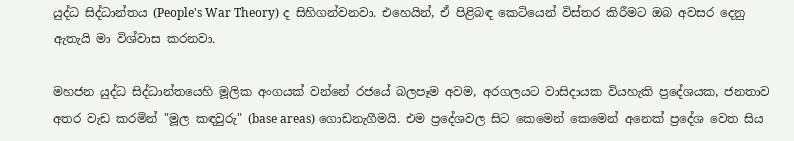යුද්ධ සිද්ධාන්තය (People's War Theory) ද සිහිගන්වනවා. එහෙයින්, ඒ පිළිබඳ කෙටියෙන් විස්තර කිරීමට ඔබ අවසර දෙනු ඇතැයි මා විශ්වාස කරනවා.

මහජන යුද්ධ සිද්ධාන්තයෙහි මූලික අංගයක් වන්නේ රජයේ බලපෑම අවම, අරගලයට වාසිදායක වියහැකි ප්‍රදේශයක, ජනතාව අතර වැඩ කරමින් "මූල කඳවුරු" (base areas) ගොඩනැගීමයි. එම ප්‍රදේශවල සිට කෙමෙන් කෙමෙන් අනෙක් ප්‍රදේශ වෙත සිය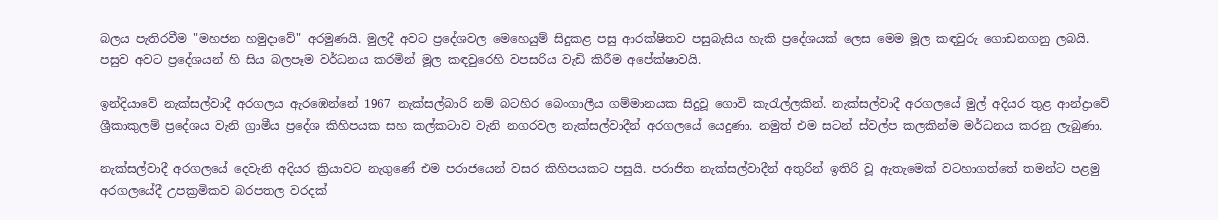බලය පැතිරවීම "මහජන හමුදාවේ" අරමුණයි. මුලදී අවට ප්‍රදේශවල මෙහෙයුම් සිදුකළ පසු ආරක්ෂිතව පසුබැසිය හැකි ප්‍රදේශයක් ලෙස මෙම මූල කඳවුරු ගොඩනගනු ලබයි. පසුව අවට ප්‍රදේශයන් හි සිය බලපෑම වර්ධනය කරමින් මූල කඳවුරෙහි වපසරිය වැඩි කිරීම අපේක්ෂාවයි.

ඉන්දියාවේ නැක්සල්වාදී අරගලය ඇරඹෙන්නේ 1967 නැක්සල්බාරි නම් බටහිර බෙංගාලීය ගම්මානයක සිදුවූ ගොවි කැරැල්ලකින්. නැක්සල්වාදී අරගලයේ මුල් අදියර තුළ ආන්ද්‍රාවේ ශ්‍රීකාකුලම් ප්‍රදේශය වැනි ග්‍රාමීය ප්‍රදේශ කිහිපයක සහ කල්කටාව වැනි නගරවල නැක්සල්වාදීන් අරගලයේ යෙදුණා. නමුත් එම සටන් ස්වල්ප කලකින්ම මර්ධනය කරනු ලැබුණා.

නැක්සල්වාදී අරගලයේ දෙවැනි අදියර ක්‍රියාවට නැගුණේ එම පරාජයෙන් වසර කිහිපයකට පසුයි. පරාජිත නැක්සල්වාදීන් අතුරින් ඉතිරි වූ ඇතැමෙක් වටහාගත්තේ තමන්ට පළමු අරගලයේදී උපක්‍රමිකව බරපතල වරදක්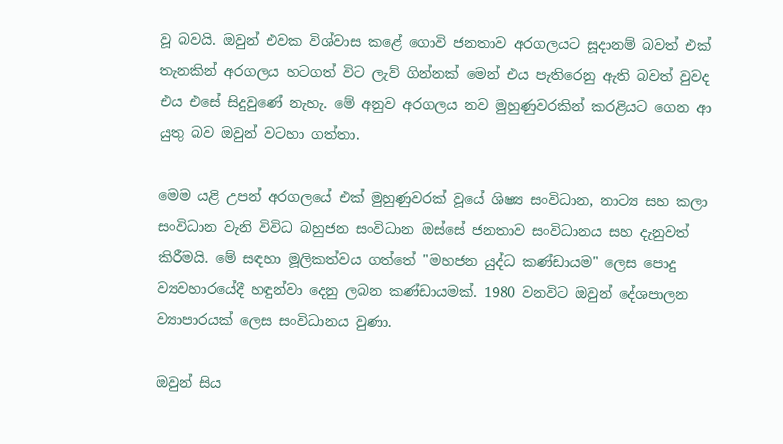වූ බවයි. ඔවුන් එවක විශ්වාස කළේ ගොවි ජනතාව අරගලයට සූදානම් බවත් එක් තැනකින් අරගලය හටගත් විට ලැව් ගින්නක් මෙන් එය පැතිරෙනු ඇති බවත් වුවද එය එසේ සිදුවුණේ නැහැ. මේ අනුව අරගලය නව මුහුණුවරකින් කරළියට ගෙන ආ යුතු බව ඔවුන් වටහා ගත්තා.

මෙම යළි උපන් අරගලයේ එක් මුහුණුවරක් වූයේ ශිෂ්‍ය සංවිධාන, නාට්‍ය සහ කලා සංවිධාන වැනි විවිධ බහුජන සංවිධාන ඔස්සේ ජනතාව සංවිධානය සහ දැනුවත් කිරීමයි. මේ සඳහා මූලිකත්වය ගත්තේ "මහජන යුද්ධ කණ්ඩායම" ලෙස පොදු ව්‍යවහාරයේදී හඳුන්වා දෙනු ලබන කණ්ඩායමක්. 1980 වනවිට ඔවුන් දේශපාලන ව්‍යාපාරයක් ලෙස සංවිධානය වුණා.

ඔවුන් සිය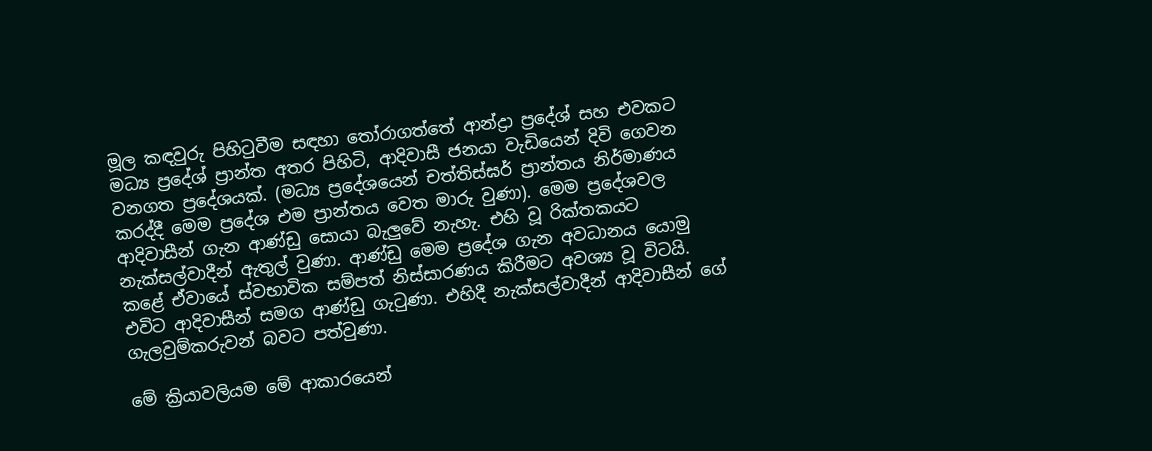මූල කඳවුරු පිහිටුවීම සඳහා තෝරාගත්තේ ආන්ද්‍රා ප්‍රදේශ් සහ එවකට මධ්‍ය ප්‍රදේශ් ප්‍රාන්ත අතර පිහිටි, ආදිවාසී ජනයා වැඩියෙන් දිවි ගෙවන වනගත ප්‍රදේශයක්. (මධ්‍ය ප්‍රදේශයෙන් චත්තිස්ඝර් ප්‍රාන්තය නිර්මාණය කරද්දී මෙම ප්‍රදේශ එම ප්‍රාන්තය වෙත මාරු වුණා). මෙම ප්‍රදේශවල ආදිවාසීන් ගැන ආණ්ඩු සොයා බැලුවේ නැහැ. එහි වූ රික්තකයට නැක්සල්වාදීන් ඇතුල් වුණා. ආණ්ඩු මෙම ප්‍රදේශ ගැන අවධානය යොමු කළේ ඒවායේ ස්වභාවික සම්පත් නිස්සාරණය කිරීමට අවශ්‍ය වූ විටයි. එවිට ආදිවාසීන් සමග ආණ්ඩු ගැටුණා. එහිදී නැක්සල්වාදීන් ආදිවාසීන් ගේ ගැලවුම්කරුවන් බවට පත්වුණා.

මේ ක්‍රියාවලියම මේ ආකාරයෙන්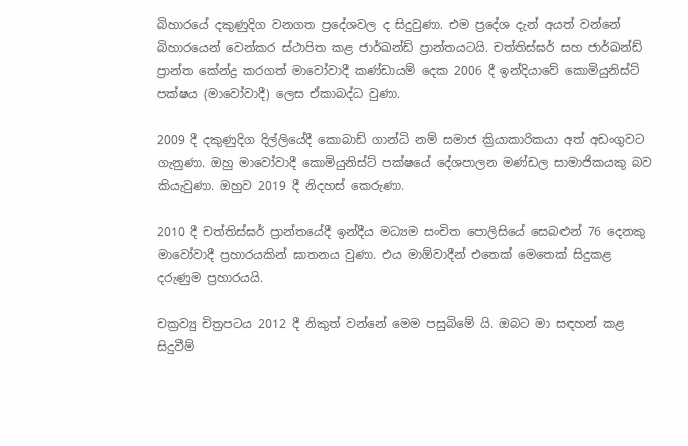බිහාරයේ දකුණුදිග වනගත ප්‍රදේශවල ද සිදුවුණා. එම ප්‍රදේශ දැන් අයත් වන්නේ බිහාරයෙන් වෙන්කර ස්ථාපිත කළ ජාර්ඛන්ඩ් ප්‍රාන්තයටයි. චත්තිස්ඝර් සහ ජාර්ඛන්ඩ් ප්‍රාන්ත කේන්ද්‍ර කරගත් මාවෝවාදී කණ්ඩායම් දෙක 2006 දී ඉන්දියාවේ කොමියුනිස්ට් පක්ෂය (මාවෝවාදී) ලෙස ඒකාබද්ධ වුණා.

2009 දී දකුණුදිග දිල්ලියේදී කොබාඩ් ගාන්ධි නම් සමාජ ක්‍රියාකාරිකයා අත් අඩංගුවට ගැනුණා. ඔහු මාවෝවාදී කොමියුනිස්ට් පක්ෂයේ දේශපාලන මණ්ඩල සාමාජිකයකු බව කියැවුණා. ඔහුව 2019 දී නිදහස් කෙරුණා.

2010 දී චත්තිස්ඝර් ප්‍රාන්තයේදී ඉන්දීය මධ්‍යම සංචිත පොලිසියේ සෙබළුන් 76 දෙනකු මාවෝවාදී ප්‍රහාරයකින් ඝාතනය වුණා. එය මාඕවාදීන් එතෙක් මෙතෙක් සිදුකළ දරුණුම ප්‍රහාරයයි.

චක්‍රව්‍යු චිත්‍රපටය 2012 දී නිකුත් වන්නේ මෙම පසුබිමේ යි. ඔබට මා සඳහන් කළ සිදුවීම්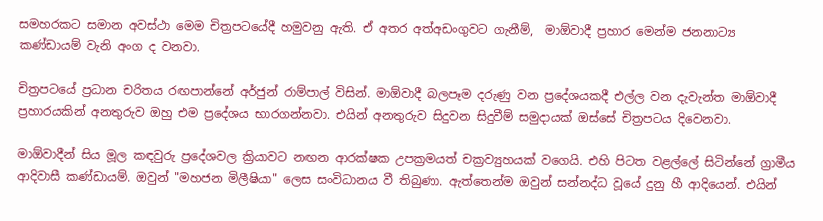සමහරකට සමාන අවස්ථා මෙම චිත්‍රපටයේදී හමුවනු ඇති. ඒ අතර අත්අඩංගුවට ගැනීම්,  මාඕවාදී ප්‍රහාර මෙන්ම ජනනාට්‍ය කණ්ඩායම් වැනි අංග ද වනවා.

චිත්‍රපටයේ ප්‍රධාන චරිතය රඟපාන්නේ අර්ජුන් රාම්පාල් විසින්. මාඕවාදී බලපෑම දරුණු වන ප්‍රදේශයකදී එල්ල වන දැවැන්ත මාඕවාදී ප්‍රහාරයකින් අනතුරුව ඔහු එම ප්‍රදේශය භාරගන්නවා. එයින් අනතුරුව සිදුවන සිදුවීම් සමුදායක් ඔස්සේ චිත්‍රපටය දිවෙනවා.

මාඕවාදීන් සිය මූල කඳවුරු ප්‍රදේශවල ක්‍රියාවට නඟන ආරක්ෂක උපක්‍රමයත් චක්‍රව්‍යුහයක් වගෙයි. එහි පිටත වළල්ලේ සිටින්නේ ග්‍රාමීය ආදිවාසී කණ්ඩායම්. ඔවුන් "මහජන මිලීෂියා" ලෙස සංවිධානය වී තිබුණා. ඇත්තෙන්ම ඔවුන් සන්නද්ධ වූයේ දුනු හී ආදියෙන්. එයින්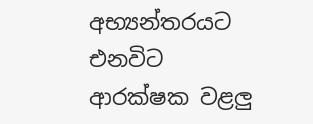අභ්‍යන්තරයට එනවිට ආරක්ෂක වළලු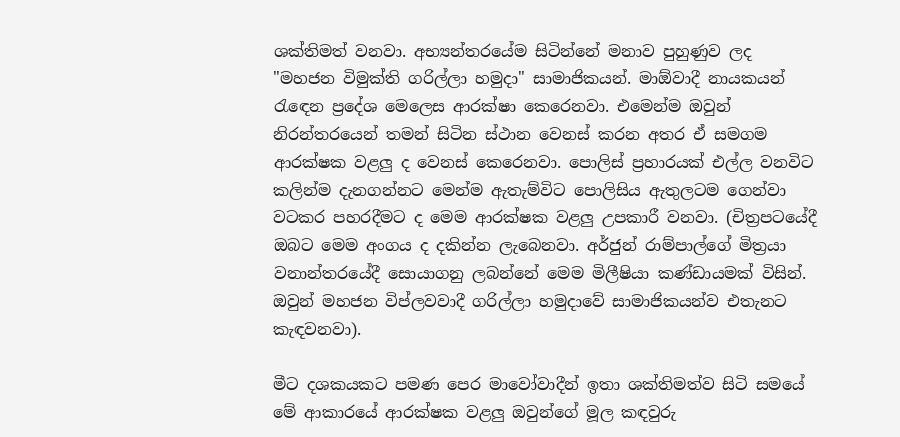ශක්තිමත් වනවා. අභ්‍යන්තරයේම සිටින්නේ මනාව පුහුණුව ලද "මහජන විමුක්ති ගරිල්ලා හමුදා" සාමාජිකයන්. මාඕවාදී නායකයන් රැඳෙන ප්‍රදේශ මෙලෙස ආරක්ෂා කෙරෙනවා. එමෙන්ම ඔවුන් නිරන්තරයෙන් තමන් සිටින ස්ථාන වෙනස් කරන අතර ඒ සමගම ආරක්ෂක වළලු ද වෙනස් කෙරෙනවා. පොලිස් ප්‍රහාරයක් එල්ල වනවිට කලින්ම දැනගන්නට මෙන්ම ඇතැම්විට පොලිසිය ඇතුලටම ගෙන්වා වටකර පහරදීමට ද මෙම ආරක්ෂක වළලු උපකාරී වනවා. (චිත්‍රපටයේදී ඔබට මෙම අංගය ද දකින්න ලැබෙනවා. අර්ජුන් රාම්පාල්ගේ මිත්‍රයා වනාන්තරයේදී සොයාගනු ලබන්නේ මෙම මිලීෂියා කණ්ඩායමක් විසින්. ඔවුන් මහජන විප්ලවවාදී ගරිල්ලා හමුදාවේ සාමාජිකයන්ව එතැනට කැඳවනවා).

මීට දශකයකට පමණ පෙර මාවෝවාදීන් ඉතා ශක්තිමත්ව සිටි සමයේ මේ ආකාරයේ ආරක්ෂක වළලු ඔවුන්ගේ මූල කඳවුරු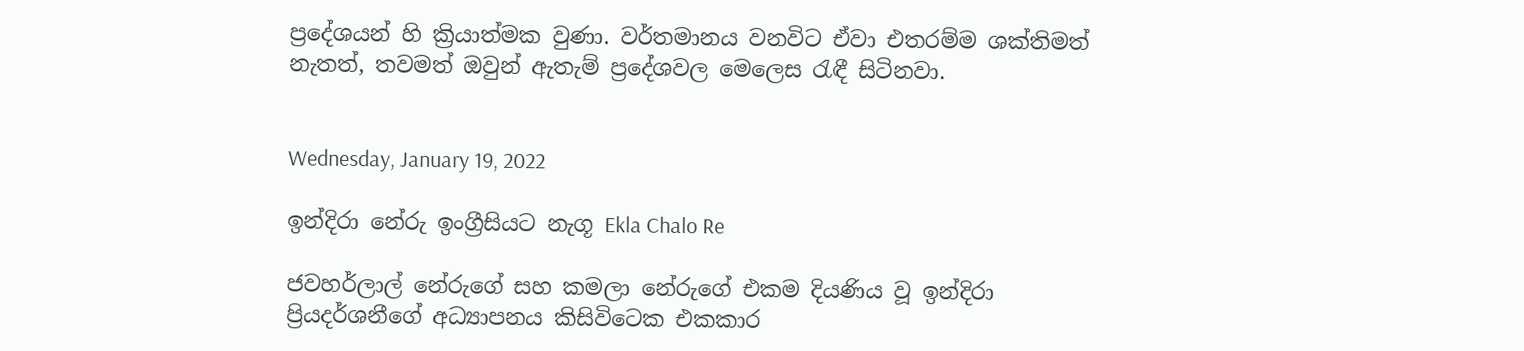ප්‍රදේශයන් හි ක්‍රියාත්මක වුණා. වර්තමානය වනවිට ඒවා එතරම්ම ශක්තිමත් නැතත්, තවමත් ඔවුන් ඇතැම් ප්‍රදේශවල මෙලෙස රැඳී සිටිනවා.


Wednesday, January 19, 2022

ඉන්දිරා නේරු ඉංග්‍රීසියට නැගූ Ekla Chalo Re

ජවහර්ලාල් නේරුගේ සහ කමලා නේරුගේ එකම දියණිය වූ ඉන්දිරා ප්‍රියදර්ශනීගේ අධ්‍යාපනය කිසිවිටෙක එකකාර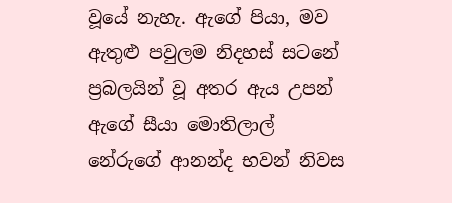වූයේ නැහැ. ඇගේ පියා, මව ඇතුළු පවුලම නිදහස් සටනේ ප්‍රබලයින් වූ අතර ඇය උපන් ඇගේ සීයා මොතිලාල් නේරුගේ ආනන්ද භවන් නිවස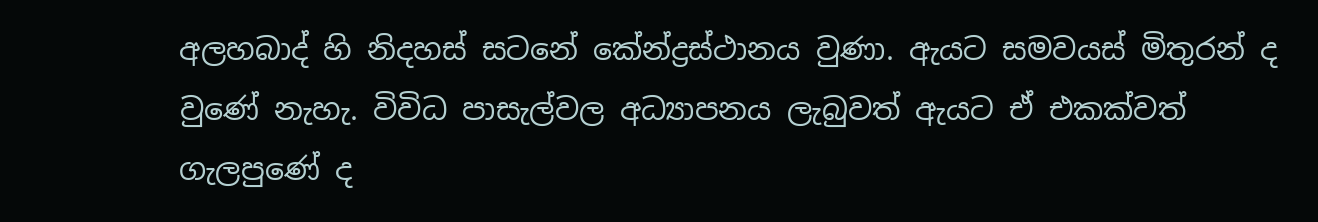අලහබාද් හි නිදහස් සටනේ කේන්ද්‍රස්ථානය වුණා. ඇයට සමවයස් මිතුරන් ද වුණේ නැහැ. විවිධ පාසැල්වල අධ්‍යාපනය ලැබුවත් ඇයට ඒ එකක්වත් ගැලපුණේ ද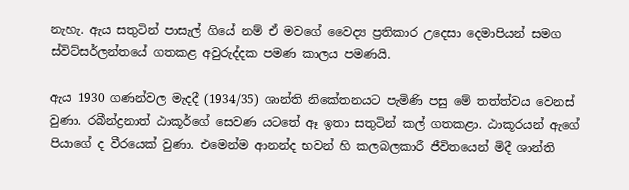නැහැ. ඇය සතුටින් පාසැල් ගියේ නම් ඒ මවගේ වෛද්‍ය ප්‍රතිකාර උදෙසා දෙමාපියන් සමග ස්විට්සර්ලන්තයේ ගතකළ අවුරුද්දක පමණ කාලය පමණයි.

ඇය 1930 ගණන්වල මැදදී (1934/35) ශාන්ති නිකේතනයට පැමිණි පසු මේ තත්ත්වය වෙනස් වුණා. රබීන්ද්‍රනාත් ඨාකූර්ගේ සෙවණ යටතේ ඈ ඉතා සතුටින් කල් ගතකළා. ඨාකූරයන් ඇගේ පියාගේ ද වීරයෙක් වුණා. එමෙන්ම ආනන්ද භවන් හි කලබලකාරී ජීවිතයෙන් මිදී ශාන්ති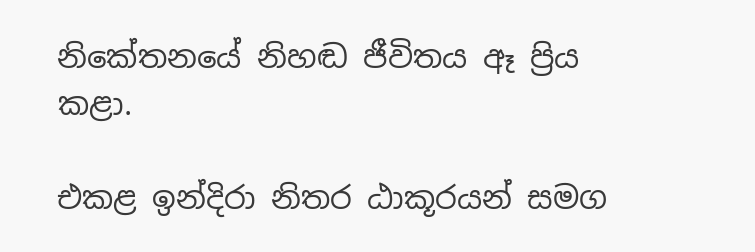නිකේතනයේ නිහඬ ජීවිතය ඈ ප්‍රිය කළා.

එකළ ඉන්දිරා නිතර ඨාකූරයන් සමග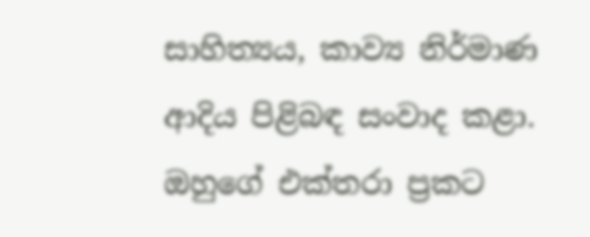සාහිත්‍යය, කාව්‍ය නිර්මාණ ආදිය පිළිබඳ සංවාද කළා. ඔහුගේ එක්තරා ප්‍රකට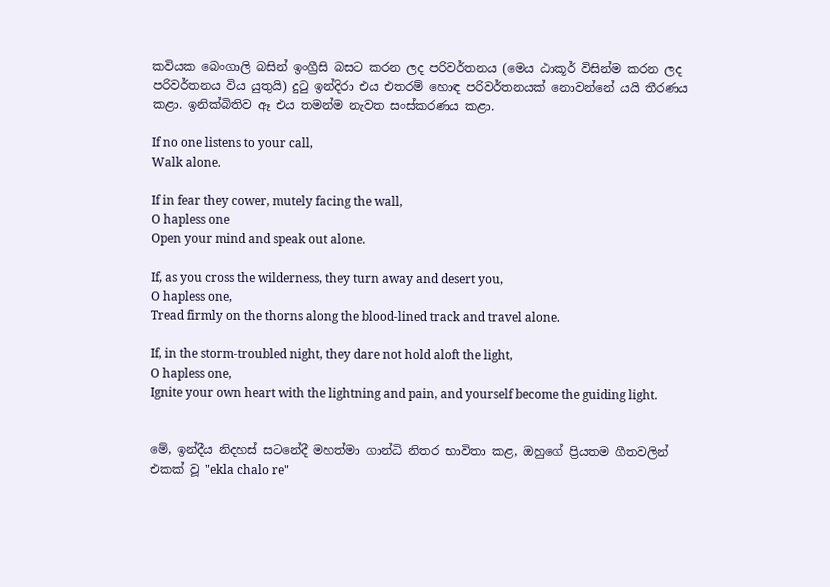කවියක බෙංගාලි බසින් ඉංග්‍රීසි බසට කරන ලද පරිවර්තනය (මෙය ඨාකූර් විසින්ම කරන ලද පරිවර්තනය විය යුතුයි) දුටු ඉන්දිරා එය එතරම් හොඳ පරිවර්තනයක් නොවන්නේ යයි තීරණය කළා. ඉනික්බිතිව ඈ එය තමන්ම නැවත සංස්කරණය කළා.

If no one listens to your call,
Walk alone.

If in fear they cower, mutely facing the wall,
O hapless one
Open your mind and speak out alone.

If, as you cross the wilderness, they turn away and desert you,
O hapless one,
Tread firmly on the thorns along the blood-lined track and travel alone.

If, in the storm-troubled night, they dare not hold aloft the light,
O hapless one,
Ignite your own heart with the lightning and pain, and yourself become the guiding light.


මේ, ඉන්දීය නිදහස් සටනේදී මහත්මා ගාන්ධි නිතර භාවිතා කළ, ඔහුගේ ප්‍රියතම ගීතවලින් එකක් වූ "ekla chalo re"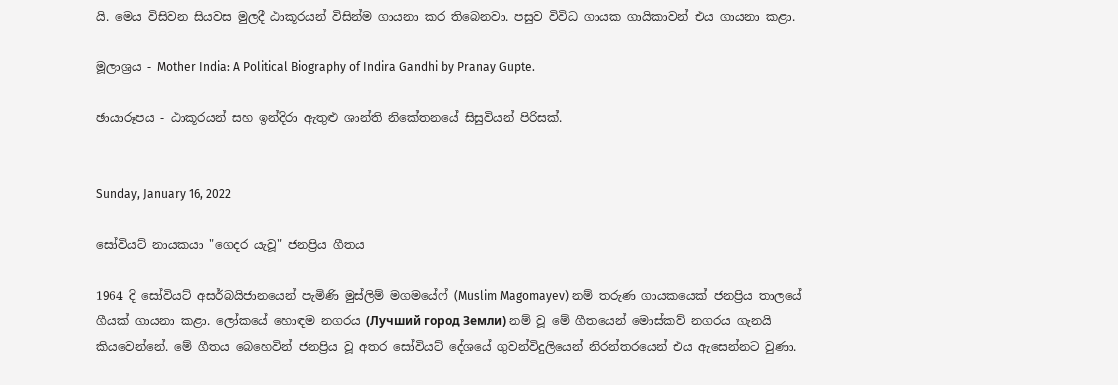යි. මෙය විසිවන සියවස මුලදී ඨාකූරයන් විසින්ම ගායනා කර තිබෙනවා. පසුව විවිධ ගායක ගායිකාවන් එය ගායනා කළා.

මූලාශ්‍රය - Mother India: A Political Biography of Indira Gandhi by Pranay Gupte.

ඡායාරූපය - ඨාකූරයන් සහ ඉන්දිරා ඇතුළු ශාන්ති නිකේතනයේ සිසුවියන් පිරිසක්.


Sunday, January 16, 2022

සෝවියට් නායකයා "ගෙදර යැවූ" ජනප්‍රිය ගීතය

1964 දි සෝවියට් අසර්බයිජානයෙන් පැමිණි මුස්ලිම් මගමයේෆ් (Muslim Magomayev) නම් තරුණ ගායකයෙක් ජනප්‍රිය තාලයේ ගීයක් ගායනා කළා. ලෝකයේ හොඳම නගරය (Лучший город Земли) නම් වූ මේ ගීතයෙන් මොස්කව් නගරය ගැනයි කියවෙන්නේ. මේ ගීතය බෙහෙවින් ජනප්‍රිය වූ අතර සෝවියට් දේශයේ ගුවන්විදුලියෙන් නිරන්තරයෙන් එය ඇසෙන්නට වුණා.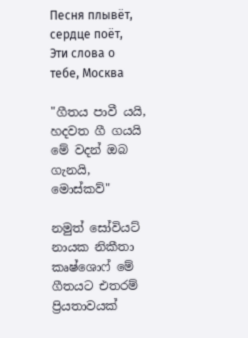Песня плывёт, сердце поёт,
Эти слова о тебе, Москва

"ගීතය පාවී යයි, හදවත ගී ගයයි
මේ වදන් ඔබ ගැනයි, මොස්කව්"

නමුත් සෝවියට් නායක නිකීතා කෘෂ්ශොෆ් මේ ගීතයට එතරම් ප්‍රියතාවයක්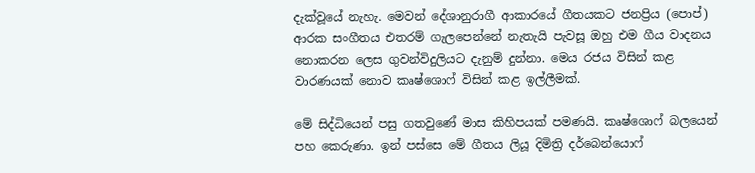දැක්වූයේ නැහැ. මෙවන් දේශානුරාගී ආකාරයේ ගීතයකට ජනප්‍රිය (පොප්) ආරක සංගීතය එතරම් ගැලපෙන්නේ නැතැයි පැවසූ ඔහු එම ගීය වාදනය නොකරන ලෙස ගුවන්විදුලියට දැනුම් දුන්නා. මෙය රජය විසින් කළ වාරණයක් නොව කෘෂ්ශොෆ් විසින් කළ ඉල්ලීමක්.

මේ සිද්ධියෙන් පසු ගතවුණේ මාස කිහිපයක් පමණයි. කෘෂ්ශොෆ් බලයෙන් පහ කෙරුණා. ඉන් පස්සෙ මේ ගීතය ලියූ දිමිත්‍රි දර්බෙන්යොෆ්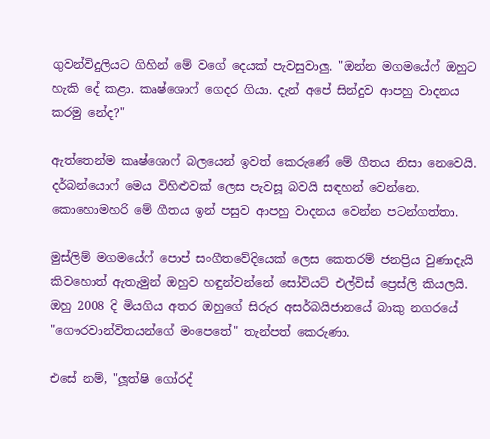ගුවන්විදුලියට ගිහින් මේ වගේ දෙයක් පැවසුවාලු. "ඔන්න මගමයේෆ් ඔහුට හැකි දේ කළා. කෘෂ්ශොෆ් ගෙදර ගියා. දැන් අපේ සින්දුව ආපහු වාදනය කරමු නේද?"

ඇත්තෙන්ම කෘෂ්ශොෆ් බලයෙන් ඉවත් කෙරුණේ මේ ගීතය නිසා නෙවෙයි. දර්බන්යොෆ් මෙය විහිළුවක් ලෙස පැවසූ බවයි සඳහන් වෙන්නෙ. කොහොමහරි මේ ගීතය ඉන් පසුව ආපහු වාදනය වෙන්න පටන්ගත්තා.

මුස්ලිම් මගමයේෆ් පොප් සංගීතවේදියෙක් ලෙස කෙතරම් ජනප්‍රිය වුණාදැයි කිවහොත් ඇතැමුන් ඔහුව හඳුන්වන්නේ සෝවියට් එල්විස් ප්‍රෙස්ලි කියලයි. ඔහු 2008 දි මියගිය අතර ඔහුගේ සිරුර අසර්බයිජානයේ බාකු නගරයේ "ගෞරවාන්විතයන්ගේ මංපෙතේ" තැන්පත් කෙරුණා.

එසේ නම්, "ලූත්ෂි ගෝරද්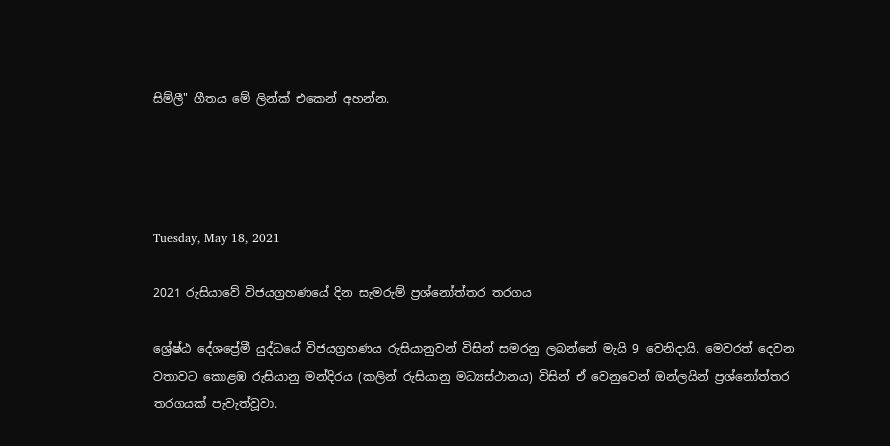සිම්ලී" ගීතය මේ ලින්ක් එකෙන් අහන්න.




Tuesday, May 18, 2021

2021 රුසියාවේ විජයග්‍රහණයේ දින සැමරුම් ප්‍රශ්නෝත්තර තරගය

ශ්‍රේෂ්ඨ දේශප්‍රේමී යුද්ධයේ විජයග්‍රහණය රුසියානුවන් විසින් සමරනු ලබන්නේ මැයි 9 වෙනිදායි. මෙවරත් දෙවන වතාවට කොළඹ රුසියානු මන්දිරය (කලින් රුසියානු මධ්‍යස්ථානය) විසින් ඒ වෙනුවෙන් ඔන්ලයින් ප්‍රශ්නෝත්තර තරගයක් පැවැත්වූවා.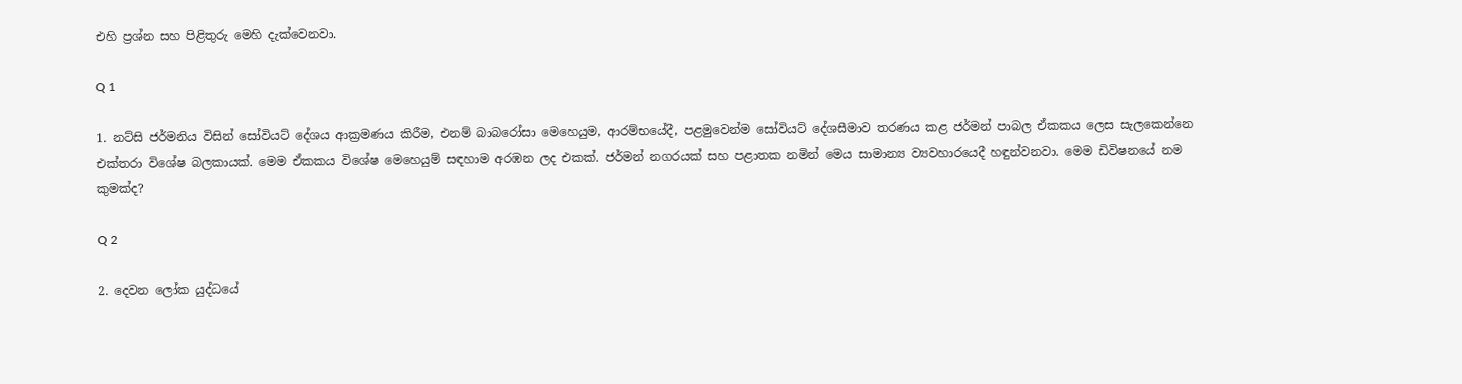එහි ප්‍රශ්න සහ පිළිතුරු මෙහි දැක්වෙනවා.

Q 1

1. නට්සි ජර්මනිය විසින් සෝවියට් දේශය ආක්‍රමණය කිරීම, එනම් බාබරෝසා මෙහෙයුම, ආරම්භයේදී, පළමුවෙන්ම සෝවියට් දේශසීමාව තරණය කළ ජර්මන් පාබල ඒකකය ලෙස සැලකෙන්නෙ එක්තරා විශේෂ බලකායක්. මෙම ඒකකය විශේෂ මෙහෙයුම් සඳහාම අරඹන ලද එකක්. ජර්මන් නගරයක් සහ පළාතක නමින් මෙය සාමාන්‍ය ව්‍යවහාරයෙදී හඳුන්වනවා. මෙම ඩිවිෂනයේ නම කුමක්ද?

Q 2

2. දෙවන ලෝක යුද්ධයේ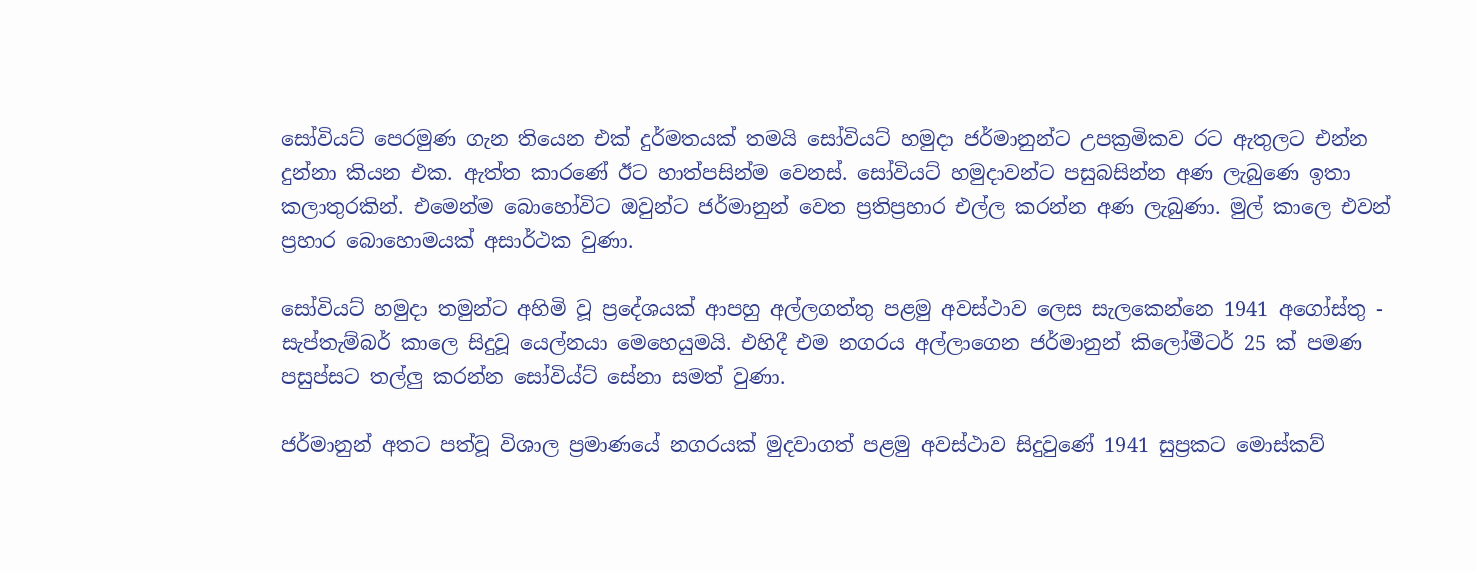සෝවියට් පෙරමුණ ගැන තියෙන එක් දුර්මතයක් තමයි සෝවියට් හමුදා ජර්මානුන්ට උපක්‍රමිකව රට ඇතුලට එන්න දුන්නා කියන එක. ඇත්ත කාරණේ ඊට හාත්පසින්ම වෙනස්. සෝවියට් හමුදාවන්ට පසුබසින්න අණ ලැබුණෙ ඉතා කලාතුරකින්. එමෙන්ම බොහෝවිට ඔවුන්ට ජර්මානුන් වෙත ප්‍රතිප්‍රහාර එල්ල කරන්න අණ ලැබුණා. මුල් කාලෙ එවන් ප්‍රහාර බොහොමයක් අසාර්ථක වුණා.

සෝවියට් හමුදා තමුන්ට අහිමි වූ ප්‍රදේශයක් ආපහු අල්ලගත්තු පළමු අවස්ථාව ලෙස සැලකෙන්නෙ 1941 අගෝස්තු - සැප්තැම්බර් කාලෙ සිදුවූ යෙල්නයා මෙහෙයුමයි. එහිදී එම නගරය අල්ලාගෙන ජර්මානුන් කිලෝමීටර් 25 ක් පමණ පසුප්සට තල්ලු කරන්න සෝවිය්ට් සේනා සමත් වුණා.

ජර්මානුන් අතට පත්වූ විශාල ප්‍රමාණයේ නගරයක් මුදවාගත් පළමු අවස්ථාව සිදුවුණේ 1941 සුප්‍රකට මොස්කව්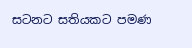සටනට සතියකට පමණ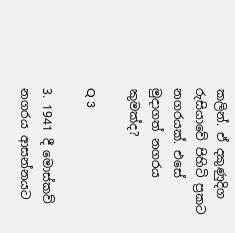කලින්. ඒ දකුණුදිග රුසියාවේ පිහිටි ප්‍රකට නගරයක්. එසේ මුදාගත් නගරය කුමක්ද?

Q 3

3. 1941 දී මොස්කව් නගරය ආසන්නයට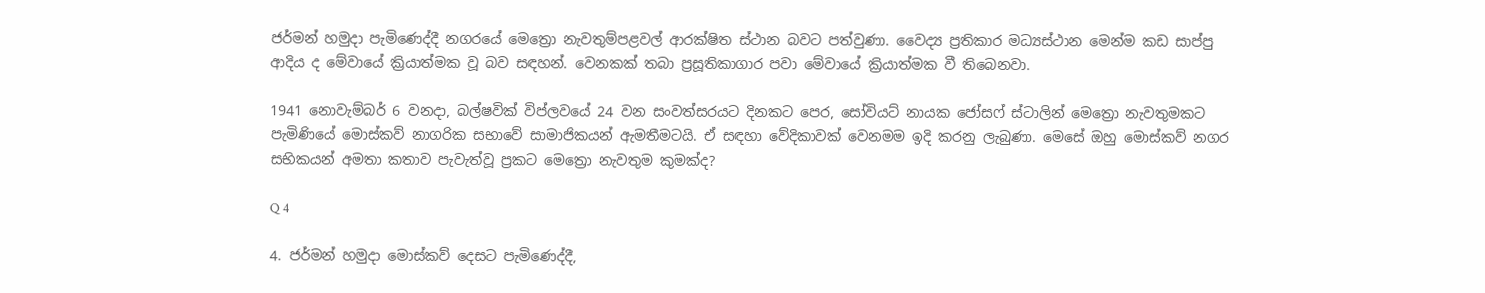ජර්මන් හමුදා පැමිණෙද්දී නගරයේ මෙත්‍රො නැවතුම්පළවල් ආරක්ෂිත ස්ථාන බවට පත්වුණා. වෛද්‍ය ප්‍රතිකාර මධ්‍යස්ථාන මෙන්ම කඩ සාප්පු ආදිය ද මේවායේ ක්‍රියාත්මක වූ බව සඳහන්. වෙනකක් තබා ප්‍රසූතිකාගාර පවා මේවායේ ක්‍රියාත්මක වී තිබෙනවා.

1941 නොවැම්බර් 6 වනදා, බල්ෂවික් විප්ලවයේ 24 වන සංවත්සරයට දිනකට පෙර, සෝවියට් නායක ජෝසෆ් ස්ටාලින් මෙත්‍රො නැවතුමකට පැමිණියේ මොස්කව් නාගරික සභාවේ සාමාජිකයන් ඇමතීමටයි. ඒ සඳහා වේදිකාවක් වෙනමම ඉදි කරනු ලැබුණා. මෙසේ ඔහු මොස්කව් නගර සභිකයන් අමතා කතාව පැවැත්වූ ප්‍රකට මෙත්‍රො නැවතුම කුමක්ද?

Q 4

4. ජර්මන් හමුදා මොස්කව් දෙසට පැමිණෙද්දී,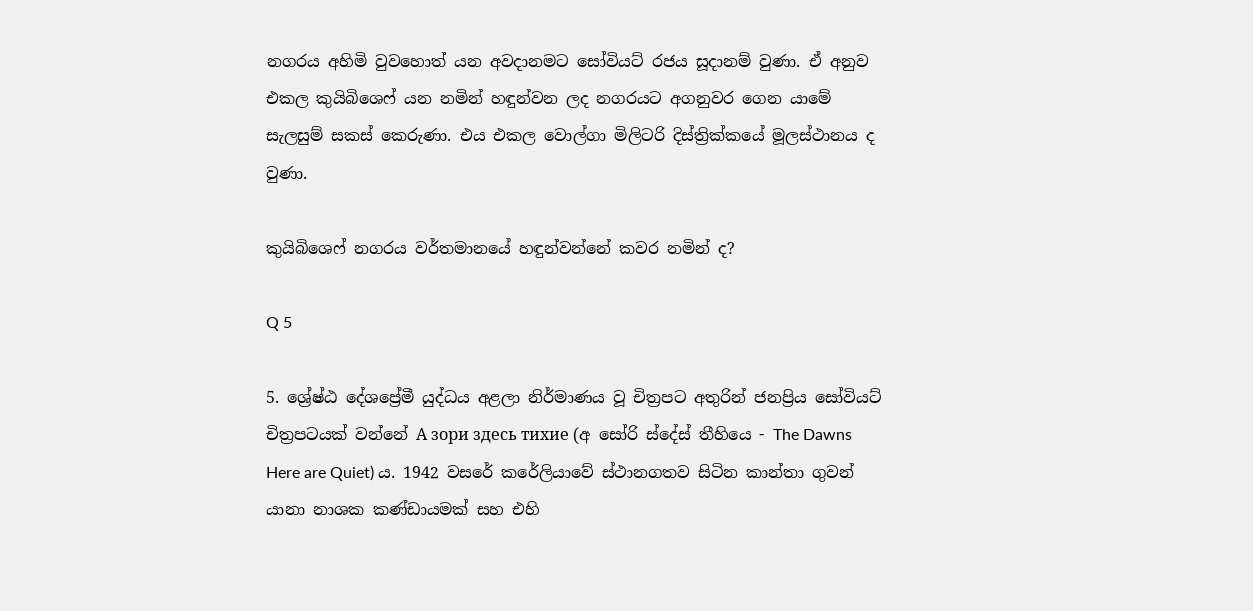නගරය අහිමි වුවහොත් යන අවදානමට සෝවියට් රජය සූදානම් වුණා. ඒ අනුව එකල කුයිබිශෙෆ් යන නමින් හඳුන්වන ලද නගරයට අගනුවර ගෙන යාමේ සැලසුම් සකස් කෙරුණා. එය එකල වොල්ගා මිලිටරි දිස්ත්‍රික්කයේ මූලස්ථානය ද වුණා.

කුයිබිශෙෆ් නගරය වර්තමානයේ හඳුන්වන්නේ කවර නමින් ද?

Q 5

5. ශ්‍රේෂ්ඨ දේශප්‍රේමී යුද්ධය අළලා නිර්මාණය වූ චිත්‍රපට අතුරින් ජනප්‍රිය සෝවියට් චිත්‍රපටයක් වන්නේ А зори здесь тихие (අ සෝරි ස්දේස් තීහියෙ - The Dawns Here are Quiet) ය. 1942 වසරේ කරේලියාවේ ස්ථානගතව සිටින කාන්තා ගුවන් යානා නාශක කණ්ඩායමක් සහ එහි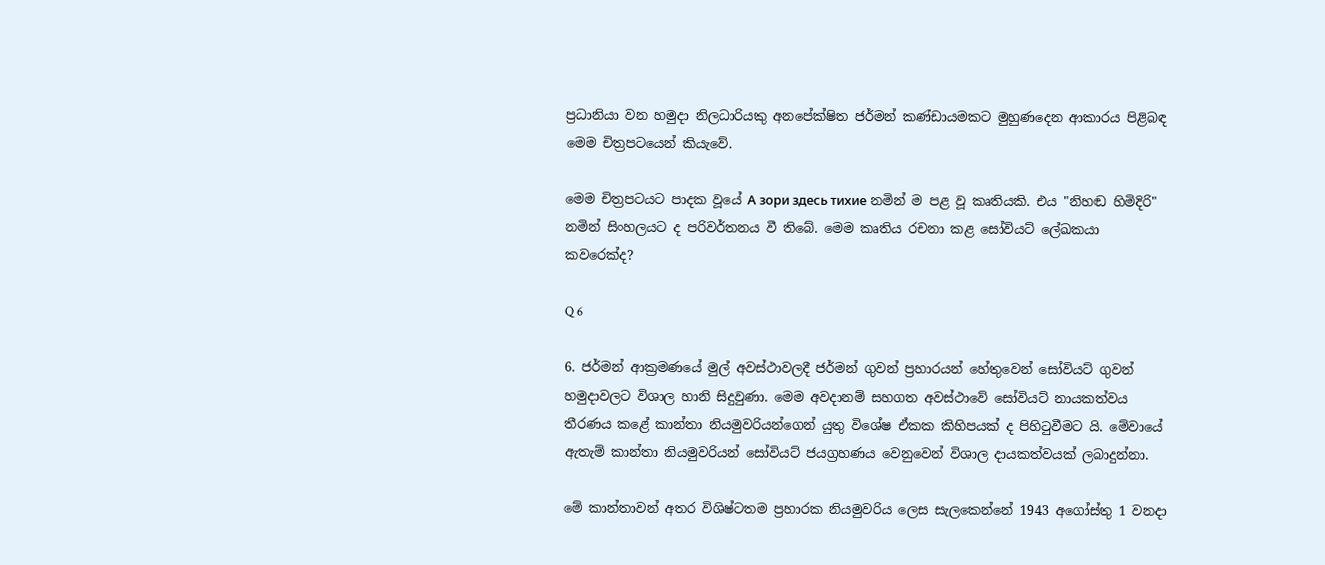ප්‍රධානියා වන හමුදා නිලධාරියකු අනපේක්ෂිත ජර්මන් කණ්ඩායමකට මුහුණදෙන ආකාරය පිළිබඳ මෙම චිත්‍රපටයෙන් කියැවේ.

මෙම චිත්‍රපටයට පාදක වූයේ А зори здесь тихие නමින් ම පළ වූ කෘතියකි. එය "නිහඬ හිමිදිරි" නමින් සිංහලයට ද පරිවර්තනය වී තිබේ. මෙම කෘතිය රචනා කළ සෝවියට් ලේඛකයා කවරෙක්ද?

Q 6

6. ජර්මන් ආක්‍රමණයේ මුල් අවස්ථාවලදී ජර්මන් ගුවන් ප්‍රහාරයන් හේතුවෙන් සෝවියට් ගුවන් හමුදාවලට විශාල හානි සිදුවුණා. මෙම අවදානම් සහගත අවස්ථාවේ සෝවියට් නායකත්වය තීරණය කළේ කාන්තා නියමුවරියන්ගෙන් යුතු විශේෂ ඒකක කිහිපයක් ද පිහිටුවීමට යි. මේවායේ ඇතැම් කාන්තා නියමුවරියන් සෝවියට් ජයග්‍රහණය වෙනුවෙන් විශාල දායකත්වයක් ලබාදුන්නා.

මේ කාන්තාවන් අතර විශිෂ්ටතම ප්‍රහාරක නියමුවරිය ලෙස සැලකෙන්නේ 1943 අගෝස්තු 1 වනදා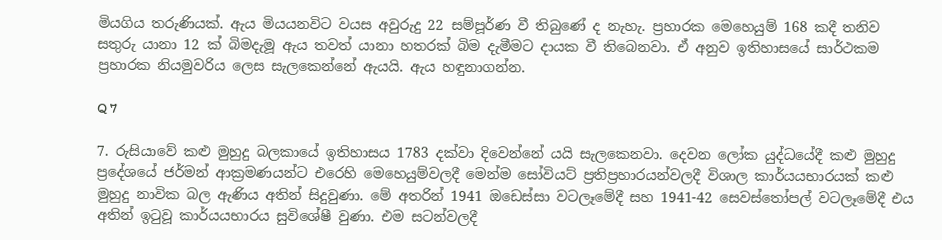මියගිය තරුණියක්. ඇය මියයනවිට වයස අවුරුදු 22 සම්පූර්ණ වී තිබුණේ ද නැහැ. ප්‍රහාරක මෙහෙයුම් 168 කදී තනිව සතුරු යානා 12 ක් බිමදැමූ ඇය තවත් යානා හතරක් බිම දැමීමට දායක වී තිබෙනවා. ඒ අනුව ඉතිහාසයේ සාර්ථකම ප්‍රහාරක නියමුවරිය ලෙස සැලකෙන්නේ ඇයයි. ඇය හඳුනාගන්න.

Q 7

7. රුසියාවේ කළු මුහුදු බලකායේ ඉතිහාසය 1783 දක්වා දිවෙන්නේ යයි සැලකෙනවා. දෙවන ලෝක යුද්ධයේදී කළු මුහුදු ප්‍රදේශයේ ජර්මන් ආක්‍රමණයන්ට එරෙහි මෙහෙයුම්වලදී මෙන්ම සෝවියට් ප්‍රතිප්‍රහාරයන්වලදී විශාල කාර්යයභාරයක් කළු මුහුදු නාවික බල ඇණිය අතින් සිදුවුණා. මේ අතරින් 1941 ඔඩෙස්සා වටලෑමේදී සහ 1941-42 සෙවස්තෝපල් වටලෑමේදී එය අතින් ඉටුවූ කාර්යයභාරය සුවිශේෂී වුණා. එම සටන්වලදී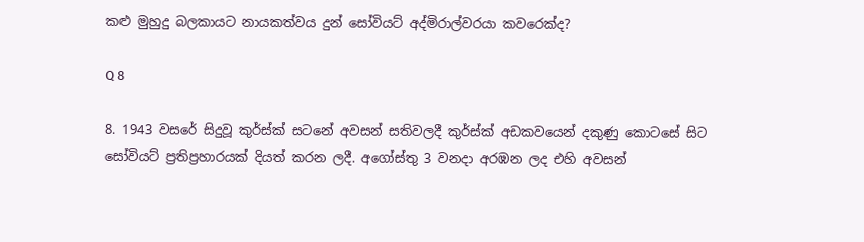කළු මුහුදු බලකායට නායකත්වය දුන් සෝවියට් අද්මිරාල්වරයා කවරෙක්ද?

Q 8

8. 1943 වසරේ සිදුවූ කුර්ස්ක් සටනේ අවසන් සතිවලදී කුර්ස්ක් අඩකවයෙන් දකුණු කොටසේ සිට සෝවියට් ප්‍රතිප්‍රහාරයක් දියත් කරන ලදී. අගෝස්තු 3 වනදා අරඹන ලද එහි අවසන්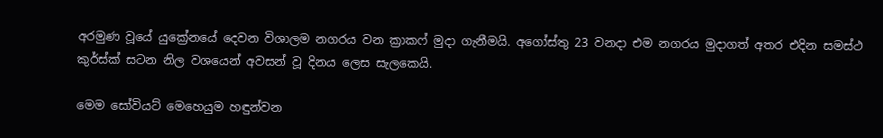අරමුණ වූයේ යුක්‍රේනයේ දෙවන විශාලම නගරය වන ක්‍රාකෆ් මුදා ගැනීමයි. අගෝස්තු 23 වනදා එම නගරය මුදාගත් අතර එදින සමස්ථ කුර්ස්ක් සටන නිල වශයෙන් අවසන් වූ දිනය ලෙස සැලකෙයි.

මෙම සෝවියට් මෙහෙයුම හඳුන්වන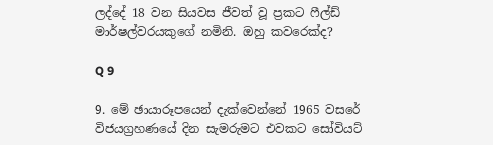ලද්දේ 18 වන සියවස ජීවත් වූ ප්‍රකට ෆීල්ඩ් මාර්ෂල්වරයකුගේ නමිනි. ඔහු කවරෙක්ද?

Q 9

9. මේ ඡායාරූපයෙන් දැක්වෙන්නේ 1965 වසරේ විජයග්‍රහණයේ දින සැමරුමට එවකට සෝවියට්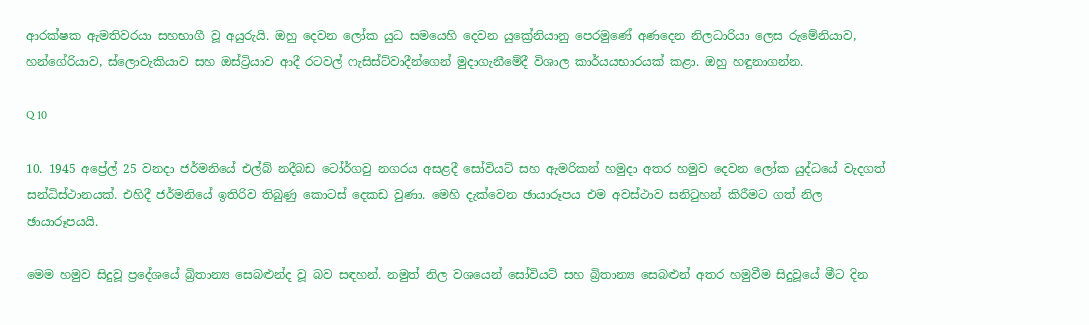ආරක්ෂක ඇමතිවරයා සහභාගී වූ අයුරුයි. ඔහු දෙවන ලෝක යුධ සමයෙහි දෙවන යුක්‍රේනියානු පෙරමුණේ අණදෙන නිලධාරියා ලෙස රුමේනියාව, හන්ගේරියාව, ස්ලොවැකියාව සහ ඔස්ට්‍රියාව ආදී රටවල් ෆැසිස්ට්වාදීන්ගෙන් මුදාගැනීමේදී විශාල කාර්යයභාරයක් කළා. ඔහු හඳුනාගන්න.

Q 10

10. 1945 අප්‍රේල් 25 වනදා ජර්මනියේ එල්බ් නදීබඩ ටෝර්ගවු නගරය අසළදී සෝවියට් සහ ඇමරිකන් හමුදා අතර හමුව දෙවන ලෝක යුද්ධයේ වැදගත් සන්ධිස්ථානයක්. එහිදී ජර්මනියේ ඉතිරිව තිබුණු කොටස් දෙකඩ වුණා. මෙහි දැක්වෙන ඡායාරූපය එම අවස්ථාව සනිටුහන් කිරීමට ගත් නිල ඡායාරූපයයි.

මෙම හමුව සිදුවූ ප්‍රදේශයේ බ්‍රිතාන්‍ය සෙබළුන්ද වූ බව සඳහන්. නමුත් නිල වශයෙන් සෝවියට් සහ බ්‍රිතාන්‍ය සෙබළුන් අතර හමුවීම සිදුවූයේ මීට දින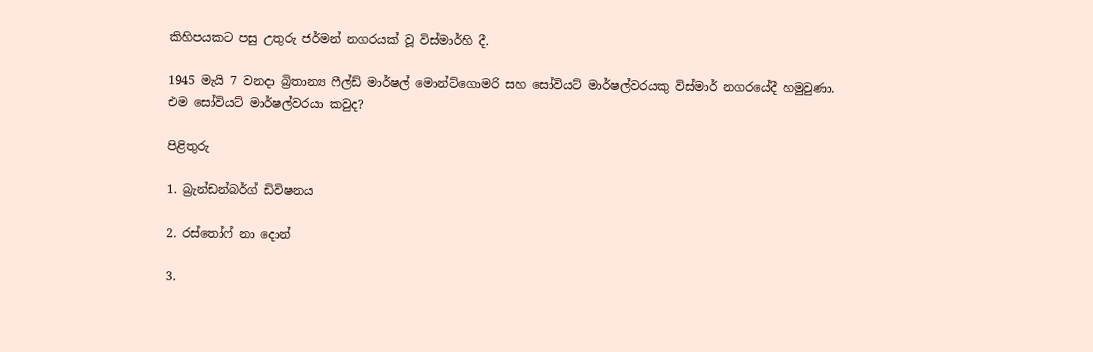කිහිපයකට පසු උතුරු ජර්මන් නගරයක් වූ විස්මාර්හි දී.

1945 මැයි 7 වනදා බ්‍රිතාන්‍ය ෆීල්ඩ් මාර්ෂල් මොන්ට්ගොමරි සහ සෝවියට් මාර්ෂල්වරයකු විස්මාර් නගරයේදී හමුවුණා. එම සෝවියට් මාර්ෂල්වරයා කවුද?

පිළිතුරු

1. බ්‍රැන්ඩන්බර්ග් ඩිවිෂනය

2. රස්තෝෆ් නා දොන්

3.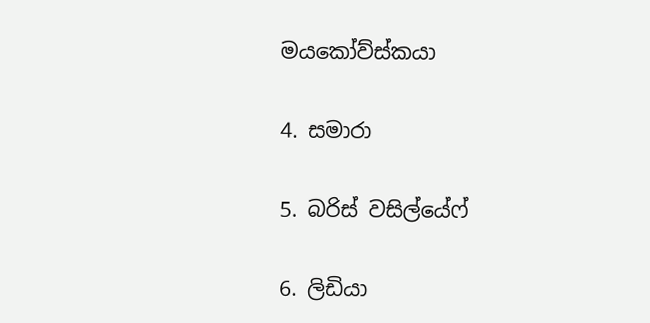මයකෝව්ස්කයා

4. සමාරා

5. බරිස් වසිල්යේෆ්

6. ලිඩියා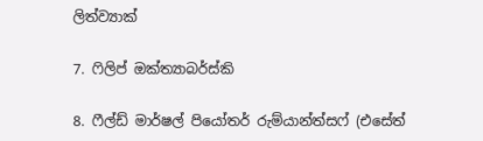ලිත්ව්‍යාක්

7. ෆිලිප් ඔක්ත්‍යාබර්ස්කි

8. ෆීල්ඩ් මාර්ෂල් පියෝතර් රුම්යාන්ත්සෆ් (එසේත්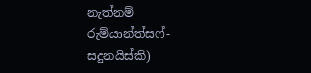නැත්නම් රුම්යාන්ත්සෆ්-සදුනයිස්කි)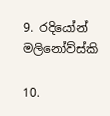9. රදියෝන් මලිනෝව්ස්කි

10.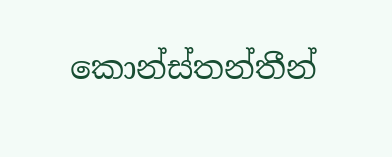කොන්ස්තන්තීන්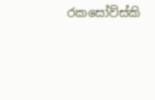රකසෝව්ස්කි